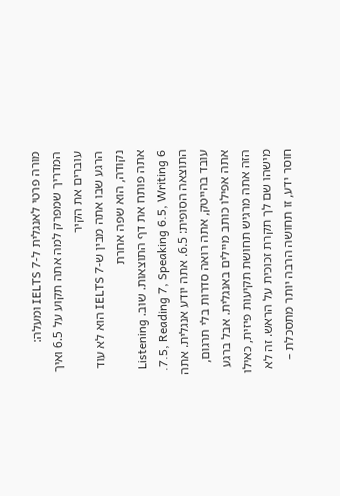מורה פרטי לאנגלית ל-IELTS 7 ומעלה: המדריך שמפרק למה אתה תקוע על 6.5 ואיך עוברים את הקיר
הרגע שבו אתה מבין ש-IELTS 7 הוא לא עוד נקודה, הוא שפה אחרת
אתה פותח את דף התוצאות. שוב. Listening 7.5, Reading 7, Speaking 6.5, Writing 6. התוצאה הסופית: 6.5. אתה יודע אנגלית. אתה עובד בהייטק, אתה רואה סדרות בלי תרגום, אתה אפילו כותב מיילים באנגלית. אבל ברגע הזה אתה מרגיש תחושת תקיעות פיזית, כאילו מישהו שם לך תקרת זכוכית על הראש. זה לא חוסר ידע, זו תחושה הרבה יותר מתסכלת –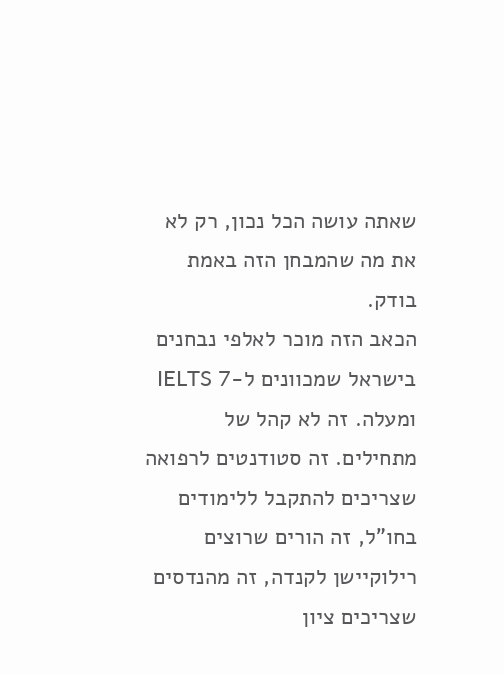שאתה עושה הכל נכון, רק לא את מה שהמבחן הזה באמת בודק.
הכאב הזה מוכר לאלפי נבחנים בישראל שמכוונים ל-IELTS 7 ומעלה. זה לא קהל של מתחילים. זה סטודנטים לרפואה שצריכים להתקבל ללימודים בחו"ל, זה הורים שרוצים רילוקיישן לקנדה, זה מהנדסים שצריכים ציון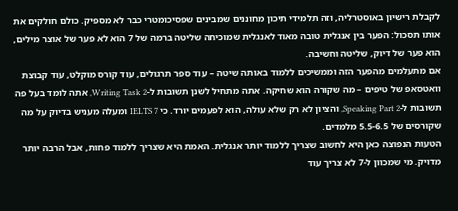לקבלת רישיון באוסטרליה, וזה תלמידי תיכון מחוננים שמבינים שפסיכומטרי כבר לא מספיק. כולם חולקים את אותו תסכול: הפער בין אנגלית טובה מאוד לאנגלית שמוכיחה שליטה ברמה של 7 הוא לא פער של אוצר מילים, הוא פער של דיוק, שליטה וחשיבה.
אם מתעלמים מהפער הזה וממשיכים ללמוד באותה שיטה – עוד ספר תרגולים, עוד קורס מוקלט, עוד קבוצת וואטסאפ של טיפים – מה שקורה הוא שחיקה. אתה מתחיל לשנן תשובות ל-Writing Task 2, אתה לומד בעל פה תשובות ל-Speaking Part 2, והציון לא רק שלא עולה, הוא לפעמים יורד. כי IELTS 7 ומעלה מעניש בדיוק על מה שקורסים של 5.5-6.5 מלמדים.
הטעות הנפוצה כאן היא לחשוב שצריך ללמוד יותר אנגלית. האמת היא שצריך ללמוד פחות, אבל הרבה יותר מדויק. מי שמכוון ל-7 לא צריך עוד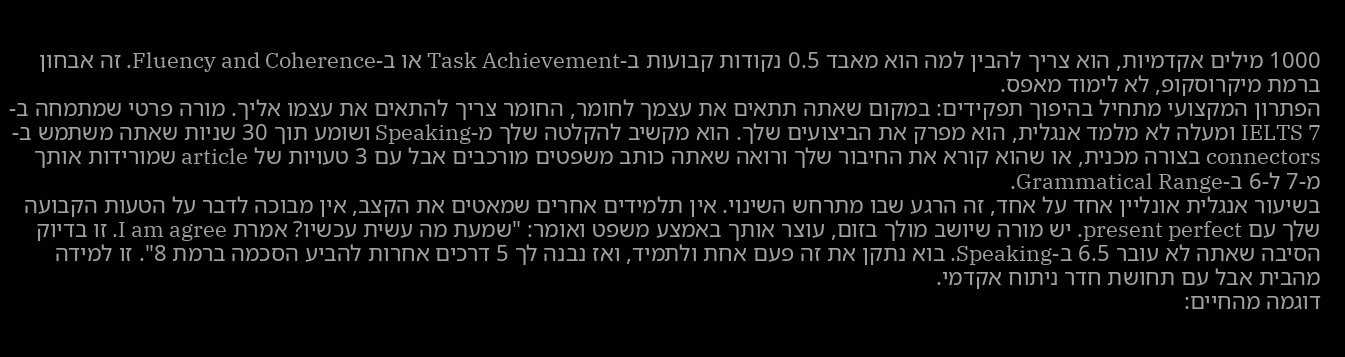1000 מילים אקדמיות, הוא צריך להבין למה הוא מאבד 0.5 נקודות קבועות ב-Task Achievement או ב-Fluency and Coherence. זה אבחון ברמת מיקרוסקופ, לא לימוד מאפס.
הפתרון המקצועי מתחיל בהיפוך תפקידים: במקום שאתה תתאים את עצמך לחומר, החומר צריך להתאים את עצמו אליך. מורה פרטי שמתמחה ב-IELTS 7 ומעלה לא מלמד אנגלית, הוא מפרק את הביצועים שלך. הוא מקשיב להקלטה שלך מ-Speaking ושומע תוך 30 שניות שאתה משתמש ב-connectors בצורה מכנית, או שהוא קורא את החיבור שלך ורואה שאתה כותב משפטים מורכבים אבל עם 3 טעויות של article שמורידות אותך מ-7 ל-6 ב-Grammatical Range.
בשיעור אנגלית אונליין אחד על אחד, זה הרגע שבו מתרחש השינוי. אין תלמידים אחרים שמאטים את הקצב, אין מבוכה לדבר על הטעות הקבועה שלך עם present perfect. יש מורה שיושב מולך בזום, עוצר אותך באמצע משפט ואומר: "שמעת מה עשית עכשיו? אמרת I am agree. זו בדיוק הסיבה שאתה לא עובר 6.5 ב-Speaking. בוא נתקן את זה פעם אחת ולתמיד, ואז נבנה לך 5 דרכים אחרות להביע הסכמה ברמת 8". זו למידה מהבית אבל עם תחושת חדר ניתוח אקדמי.
דוגמה מהחיים: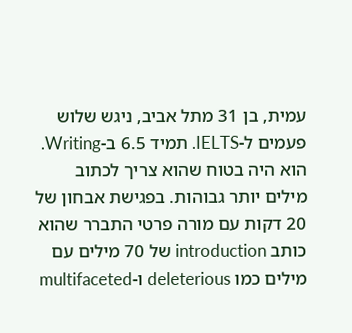עמית, בן 31 מתל אביב, ניגש שלוש פעמים ל-IELTS. תמיד 6.5 ב-Writing. הוא היה בטוח שהוא צריך לכתוב מילים יותר גבוהות. בפגישת אבחון של 20 דקות עם מורה פרטי התברר שהוא כותב introduction של 70 מילים עם מילים כמו deleterious ו-multifaceted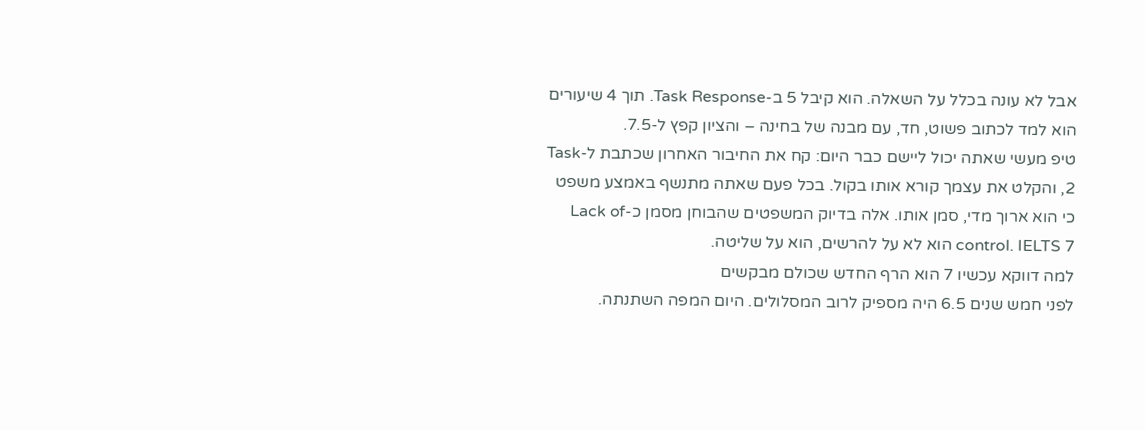אבל לא עונה בכלל על השאלה. הוא קיבל 5 ב-Task Response. תוך 4 שיעורים הוא למד לכתוב פשוט, חד, עם מבנה של בחינה – והציון קפץ ל-7.5.
טיפ מעשי שאתה יכול ליישם כבר היום: קח את החיבור האחרון שכתבת ל-Task 2, והקלט את עצמך קורא אותו בקול. בכל פעם שאתה מתנשף באמצע משפט כי הוא ארוך מדי, סמן אותו. אלה בדיוק המשפטים שהבוחן מסמן כ-Lack of control. IELTS 7 הוא לא על להרשים, הוא על שליטה.
למה דווקא עכשיו 7 הוא הרף החדש שכולם מבקשים
לפני חמש שנים 6.5 היה מספיק לרוב המסלולים. היום המפה השתנתה.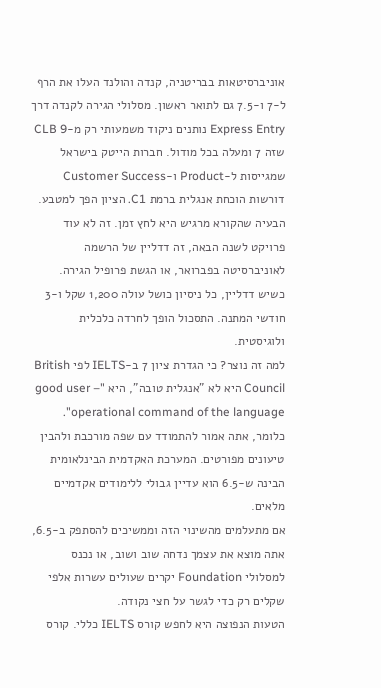אוניברסיטאות בבריטניה, קנדה והולנד העלו את הרף ל-7 ו-7.5 גם לתואר ראשון. מסלולי הגירה לקנדה דרך Express Entry נותנים ניקוד משמעותי רק מ-CLB 9 שזה 7 ומעלה בכל מודול. חברות הייטק בישראל שמגייסות ל-Product ו-Customer Success דורשות הוכחת אנגלית ברמת C1. הציון הפך למטבע.
הבעיה שהקורא מרגיש היא לחץ זמן. זה לא עוד פרויקט לשנה הבאה, זה דדליין של הרשמה לאוניברסיטה בפברואר, או הגשת פרופיל הגירה. כשיש דדליין, כל ניסיון כושל עולה 1,200 שקל ו-3 חודשי המתנה. התסכול הופך לחרדה כלכלית ולוגיסטית.
למה זה נוצר? כי הגדרת ציון 7 ב-IELTS לפי British Council היא לא "אנגלית טובה", היא "good user – operational command of the language". כלומר, אתה אמור להתמודד עם שפה מורכבת ולהבין טיעונים מפורטים. המערכת האקדמית הבינלאומית הבינה ש-6.5 הוא עדיין גבולי ללימודים אקדמיים מלאים.
אם מתעלמים מהשינוי הזה וממשיכים להסתפק ב-6.5, אתה מוצא את עצמך נדחה שוב ושוב, או נכנס למסלולי Foundation יקרים שעולים עשרות אלפי שקלים רק כדי לגשר על חצי נקודה.
הטעות הנפוצה היא לחפש קורס IELTS כללי. קורס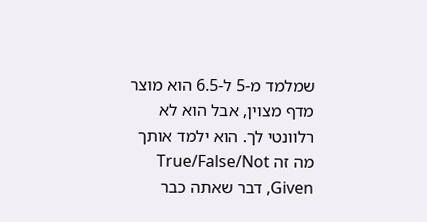שמלמד מ-5 ל-6.5 הוא מוצר מדף מצוין, אבל הוא לא רלוונטי לך. הוא ילמד אותך מה זה True/False/Not Given, דבר שאתה כבר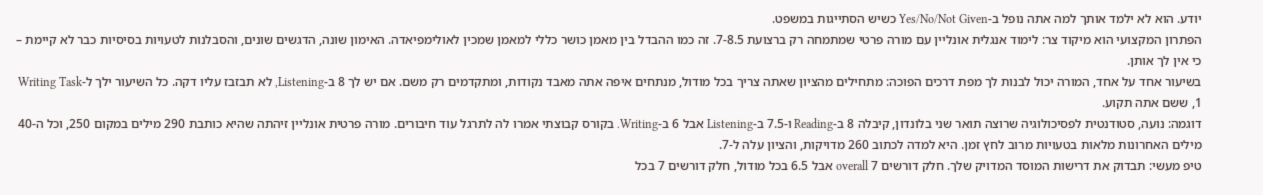יודע. הוא לא ילמד אותך למה אתה נופל ב-Yes/No/Not Given כשיש הסתייגות במשפט.
הפתרון המקצועי הוא מיקוד צר: לימוד אנגלית אונליין עם מורה פרטי שמתמחה רק ברצועת 7-8.5. זה כמו ההבדל בין מאמן כושר כללי למאמן שמכין לאולימפיאדה. האימון שונה, הדגשים שונים, והסבלנות לטעויות בסיסיות כבר לא קיימת – כי אין לך אותן.
בשיעור אחד על אחד, המורה יכול לבנות לך מפת דרכים הפוכה: מתחילים מהציון שאתה צריך בכל מודול, מנתחים איפה אתה מאבד נקודות, ומתקדמים רק משם. אם יש לך 8 ב-Listening, לא תבזבז עליו דקה. כל השיעור ילך ל-Writing Task 1, ששם אתה תקוע.
דוגמה: נועה, סטודנטית לפסיכולוגיה שרוצה תואר שני בלונדון, קיבלה 8 ב-Reading ו-7.5 ב-Listening אבל 6 ב-Writing. בקורס קבוצתי אמרו לה לתרגל עוד חיבורים. מורה פרטית אונליין זיהתה שהיא כותבת 290 מילים במקום 250, וכל ה-40 מילים האחרונות מלאות בטעויות מרוב לחץ זמן. היא למדה לכתוב 260 מדויקות, והציון עלה ל-7.
טיפ מעשי: תבדוק את דרישות המוסד המדויק שלך. חלק דורשים 7 overall אבל 6.5 בכל מודול, חלק דורשים 7 בכל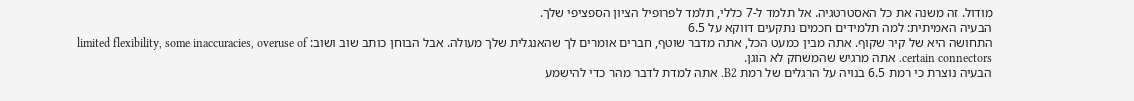מודול. זה משנה את כל האסטרטגיה. אל תלמד ל-7 כללי, תלמד לפרופיל הציון הספציפי שלך.
הבעיה האמיתית: למה תלמידים חכמים נתקעים דווקא על 6.5
התחושה היא של קיר שקוף. אתה מבין כמעט הכל, אתה מדבר שוטף, חברים אומרים לך שהאנגלית שלך מעולה. אבל הבוחן כותב שוב ושוב: limited flexibility, some inaccuracies, overuse of certain connectors. אתה מרגיש שהמשחק לא הוגן.
הבעיה נוצרת כי רמת 6.5 בנויה על הרגלים של רמת B2. אתה למדת לדבר מהר כדי להישמע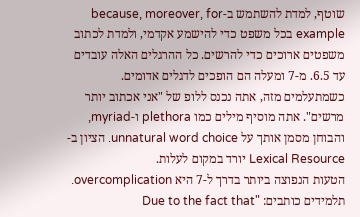שוטף, למדת להשתמש ב-because, moreover, for example בכל משפט כדי להישמע אקדמי, ולמדת לכתוב משפטים ארוכים כדי להרשים. כל ההרגלים האלה עובדים עד 6.5. מ-7 ומעלה הם הופכים לדגלים אדומים.
כשמתעלמים מזה, אתה נכנס ללופ של "אני אכתוב יותר מרשים". אתה מוסיף מילים כמו plethora ו-myriad, והבוחן מסמן אותך על unnatural word choice. הציון ב-Lexical Resource יורד במקום לעלות.
הטעות הנפוצה ביותר בדרך ל-7 היא overcomplication. תלמידים כותבים: "Due to the fact that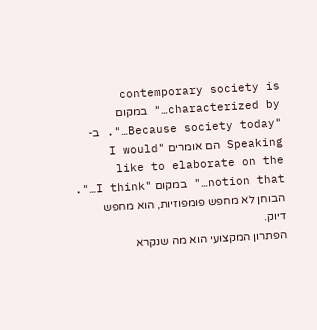contemporary society is characterized by…" במקום "Because society today…". ב-Speaking הם אומרים "I would like to elaborate on the notion that…" במקום "I think…". הבוחן לא מחפש פומפוזיות, הוא מחפש דיוק.
הפתרון המקצועי הוא מה שנקרא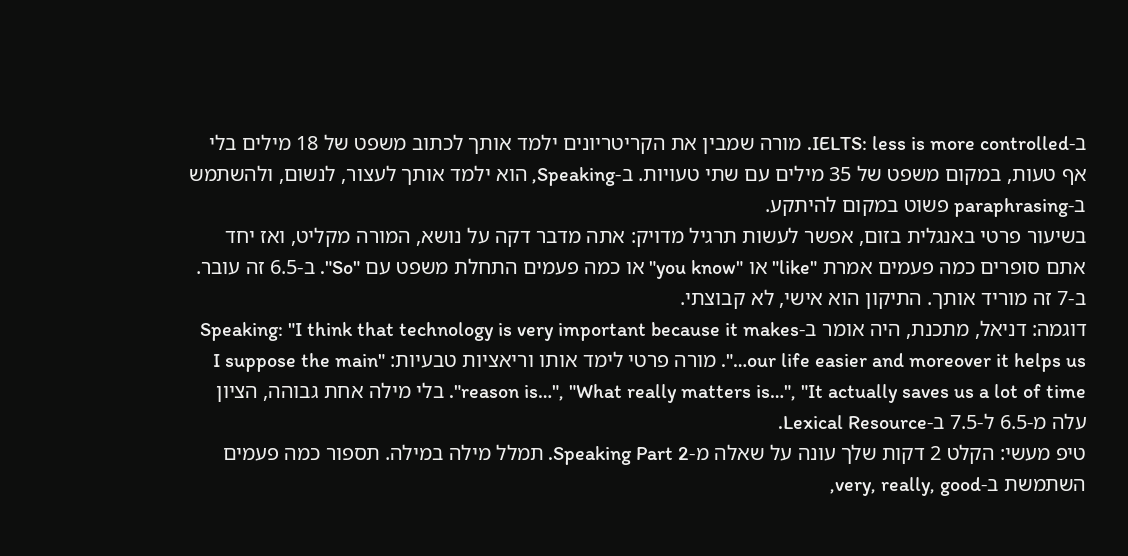ב-IELTS: less is more controlled. מורה שמבין את הקריטריונים ילמד אותך לכתוב משפט של 18 מילים בלי אף טעות, במקום משפט של 35 מילים עם שתי טעויות. ב-Speaking, הוא ילמד אותך לעצור, לנשום, ולהשתמש ב-paraphrasing פשוט במקום להיתקע.
בשיעור פרטי באנגלית בזום, אפשר לעשות תרגיל מדויק: אתה מדבר דקה על נושא, המורה מקליט, ואז יחד אתם סופרים כמה פעמים אמרת "like" או "you know" או כמה פעמים התחלת משפט עם "So". ב-6.5 זה עובר. ב-7 זה מוריד אותך. התיקון הוא אישי, לא קבוצתי.
דוגמה: דניאל, מתכנת, היה אומר ב-Speaking: "I think that technology is very important because it makes our life easier and moreover it helps us…". מורה פרטי לימד אותו וריאציות טבעיות: "I suppose the main reason is…", "What really matters is…", "It actually saves us a lot of time". בלי מילה אחת גבוהה, הציון עלה מ-6.5 ל-7.5 ב-Lexical Resource.
טיפ מעשי: הקלט 2 דקות שלך עונה על שאלה מ-Speaking Part 2. תמלל מילה במילה. תספור כמה פעמים השתמשת ב-very, really, good,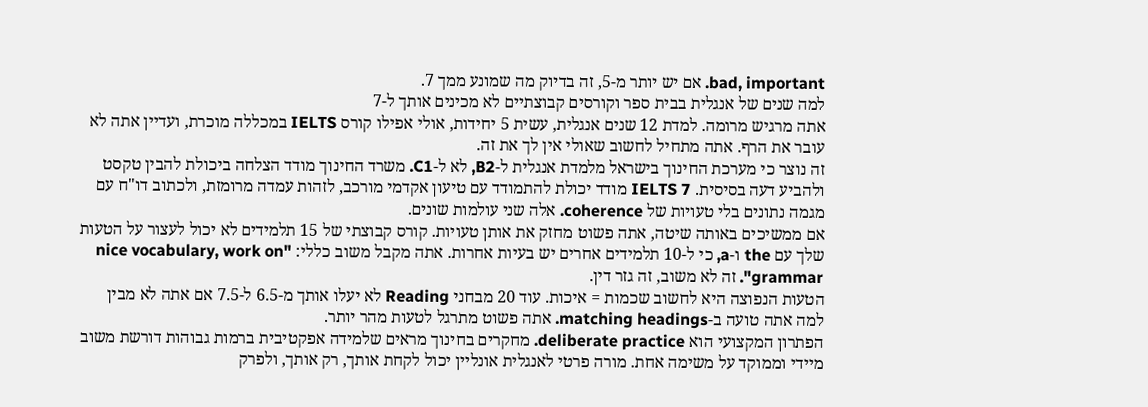bad, important. אם יש יותר מ-5, זה בדיוק מה שמונע ממך 7.
למה שנים של אנגלית בבית ספר וקורסים קבוצתיים לא מכינים אותך ל-7
אתה מרגיש מרומה. למדת 12 שנים אנגלית, עשית 5 יחידות, אולי אפילו קורס IELTS במכללה מוכרת, ועדיין אתה לא עובר את הרף. אתה מתחיל לחשוב שאולי אין לך את זה.
זה נוצר כי מערכת החינוך בישראל מלמדת אנגלית ל-B2, לא ל-C1. משרד החינוך מודד הצלחה ביכולת להבין טקסט ולהביע דעה בסיסית. IELTS 7 מודד יכולת להתמודד עם טיעון אקדמי מורכב, לזהות עמדה מרומזת, ולכתוב דו"ח עם מגמה נתונים בלי טעויות של coherence. אלה שני עולמות שונים.
אם ממשיכים באותה שיטה, אתה פשוט מחזק את אותן טעויות. קורס קבוצתי של 15 תלמידים לא יכול לעצור על הטעות שלך עם the ו-a, כי ל-10 תלמידים אחרים יש בעיות אחרות. אתה מקבל משוב כללי: "nice vocabulary, work on grammar". זה לא משוב, זה גזר דין.
הטעות הנפוצה היא לחשוב שכמות = איכות. עוד 20 מבחני Reading לא יעלו אותך מ-6.5 ל-7.5 אם אתה לא מבין למה אתה טועה ב-matching headings. אתה פשוט מתרגל לטעות מהר יותר.
הפתרון המקצועי הוא deliberate practice. מחקרים בחינוך מראים שלמידה אפקטיבית ברמות גבוהות דורשת משוב מיידי וממוקד על משימה אחת. מורה פרטי לאנגלית אונליין יכול לקחת אותך, רק אותך, ולפרק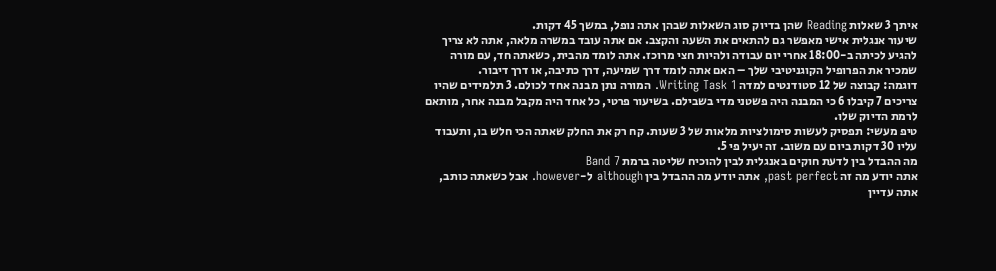איתך 3 שאלות Reading שהן בדיוק סוג השאלות שבהן אתה נופל, במשך 45 דקות.
שיעור אנגלית אישי מאפשר גם להתאים את השעה והקצב. אם אתה עובד במשרה מלאה, אתה לא צריך להגיע לכיתה ב-18:00 אחרי יום עבודה ולהיות חצי מרוכז. אתה לומד מהבית, כשאתה חד, עם מורה שמכיר את הפרופיל הקוגניטיבי שלך – האם אתה לומד דרך שמיעה, דרך כתיבה, או דרך דיבור.
דוגמה: קבוצה של 12 סטודנטים למדה Writing Task 1. המורה נתן מבנה אחד לכולם. 3 תלמידים שהיו צריכים 7 קיבלו 6 כי המבנה היה פשטני מדי בשבילם. בשיעור פרטי, כל אחד היה מקבל מבנה אחר, מותאם לרמת הדיוק שלו.
טיפ מעשי: תפסיק לעשות סימולציות מלאות של 3 שעות. קח רק את החלק שאתה הכי חלש בו, ותעבוד עליו 30 דקות ביום עם משוב. זה יעיל פי 5.
מה ההבדל בין לדעת חוקים באנגלית לבין להוכיח שליטה ברמת Band 7
אתה יודע מה זה past perfect, אתה יודע מה ההבדל בין although ל-however. אבל כשאתה כותב, אתה עדיין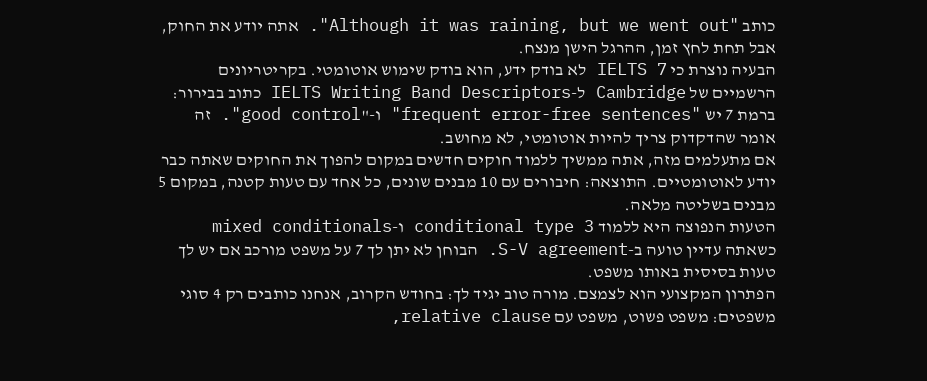כותב "Although it was raining, but we went out". אתה יודע את החוק, אבל תחת לחץ זמן, ההרגל הישן מנצח.
הבעיה נוצרת כי IELTS 7 לא בודק ידע, הוא בודק שימוש אוטומטי. בקריטריונים הרשמיים של Cambridge ל-IELTS Writing Band Descriptors כתוב בבירור: ברמת 7 יש "frequent error-free sentences" ו-"good control". זה אומר שהדקדוק צריך להיות אוטומטי, לא מחושב.
אם מתעלמים מזה, אתה ממשיך ללמוד חוקים חדשים במקום להפוך את החוקים שאתה כבר יודע לאוטומטיים. התוצאה: חיבורים עם 10 מבנים שונים, כל אחד עם טעות קטנה, במקום 5 מבנים בשליטה מלאה.
הטעות הנפוצה היא ללמוד conditional type 3 ו-mixed conditionals כשאתה עדיין טועה ב-S-V agreement. הבוחן לא יתן לך 7 על משפט מורכב אם יש לך טעות בסיסית באותו משפט.
הפתרון המקצועי הוא לצמצם. מורה טוב יגיד לך: בחודש הקרוב, אנחנו כותבים רק 4 סוגי משפטים: משפט פשוט, משפט עם relative clause,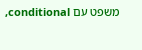משפט עם conditional,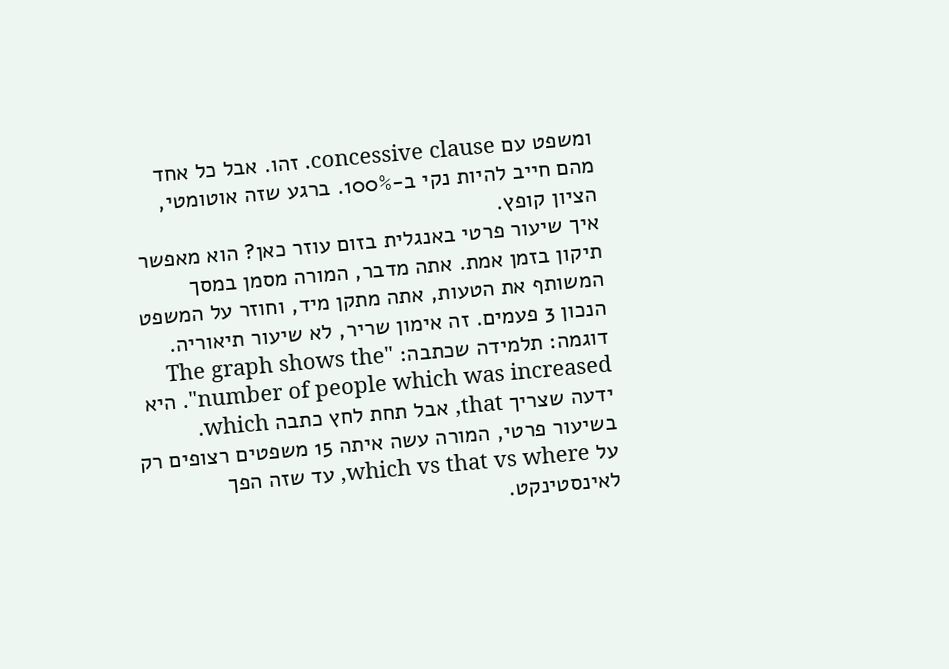ומשפט עם concessive clause. זהו. אבל כל אחד מהם חייב להיות נקי ב-100%. ברגע שזה אוטומטי, הציון קופץ.
איך שיעור פרטי באנגלית בזום עוזר כאן? הוא מאפשר תיקון בזמן אמת. אתה מדבר, המורה מסמן במסך המשותף את הטעות, אתה מתקן מיד, וחוזר על המשפט הנכון 3 פעמים. זה אימון שריר, לא שיעור תיאוריה.
דוגמה: תלמידה שכתבה: "The graph shows the number of people which was increased". היא ידעה שצריך that, אבל תחת לחץ כתבה which. בשיעור פרטי, המורה עשה איתה 15 משפטים רצופים רק על which vs that vs where, עד שזה הפך לאינסטינקט.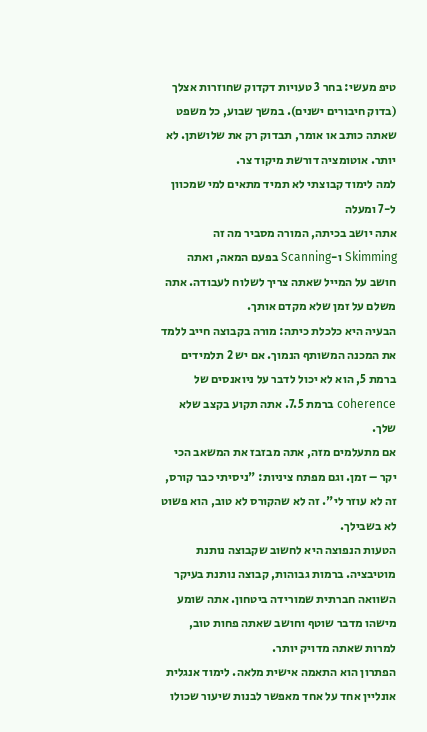טיפ מעשי: בחר 3 טעויות דקדוק שחוזרות אצלך (בדוק חיבורים ישנים). במשך שבוע, כל משפט שאתה כותב או אומר, תבדוק רק את שלושתן. לא יותר. אוטומציה דורשת מיקוד צר.
למה לימוד קבוצתי לא תמיד מתאים למי שמכוון ל-7 ומעלה
אתה יושב בכיתה, המורה מסביר מה זה Skimming ו-Scanning בפעם המאה, ואתה חושב על המייל שאתה צריך לשלוח לעבודה. אתה משלם על זמן שלא מקדם אותך.
הבעיה היא כלכלת כיתה: מורה בקבוצה חייב ללמד את המכנה המשותף הנמוך. אם יש 2 תלמידים ברמת 5, הוא לא יכול לדבר על ניואנסים של coherence ברמת 7.5. אתה תקוע בקצב שלא שלך.
אם מתעלמים מזה, אתה מבזבז את המשאב הכי יקר – זמן. וגם מפתח ציניות: "ניסיתי כבר קורס, זה לא עוזר לי". זה לא שהקורס לא טוב, הוא פשוט לא בשבילך.
הטעות הנפוצה היא לחשוב שקבוצה נותנת מוטיבציה. ברמות גבוהות, קבוצה נותנת בעיקר השוואה חברתית שמורידה ביטחון. אתה שומע מישהו מדבר שוטף וחושב שאתה פחות טוב, למרות שאתה מדויק יותר.
הפתרון הוא התאמה אישית מלאה. לימוד אנגלית אונליין אחד על אחד מאפשר לבנות שיעור שכולו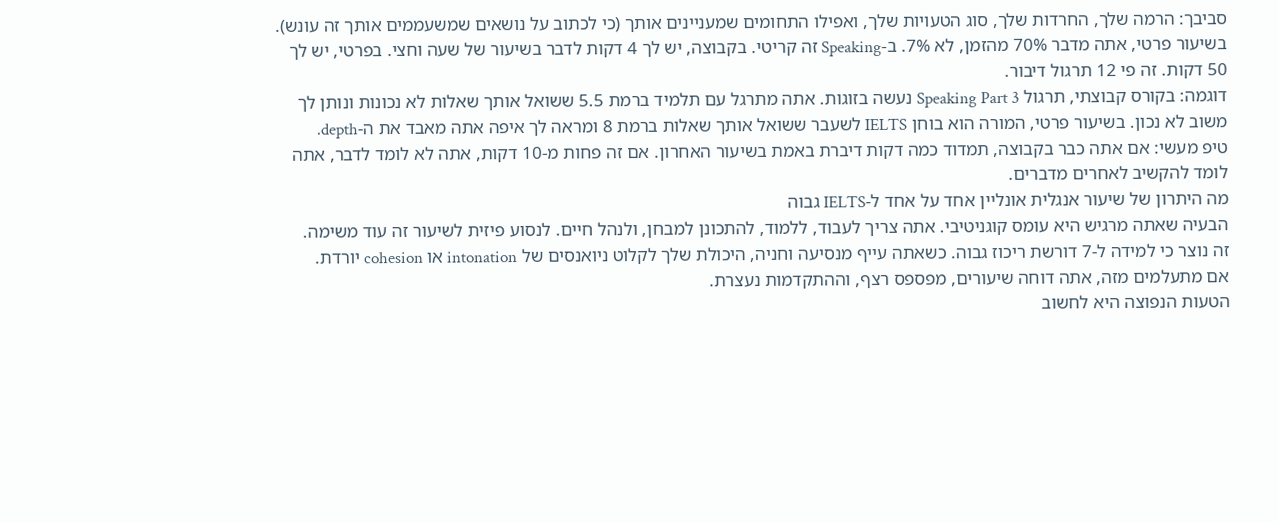סביבך: הרמה שלך, החרדות שלך, סוג הטעויות שלך, ואפילו התחומים שמעניינים אותך (כי לכתוב על נושאים שמשעממים אותך זה עונש).
בשיעור פרטי, אתה מדבר 70% מהזמן, לא 7%. ב-Speaking זה קריטי. בקבוצה, יש לך 4 דקות לדבר בשיעור של שעה וחצי. בפרטי, יש לך 50 דקות. זה פי 12 תרגול דיבור.
דוגמה: בקורס קבוצתי, תרגול Speaking Part 3 נעשה בזוגות. אתה מתרגל עם תלמיד ברמת 5.5 ששואל אותך שאלות לא נכונות ונותן לך משוב לא נכון. בשיעור פרטי, המורה הוא בוחן IELTS לשעבר ששואל אותך שאלות ברמת 8 ומראה לך איפה אתה מאבד את ה-depth.
טיפ מעשי: אם אתה כבר בקבוצה, תמדוד כמה דקות דיברת באמת בשיעור האחרון. אם זה פחות מ-10 דקות, אתה לא לומד לדבר, אתה לומד להקשיב לאחרים מדברים.
מה היתרון של שיעור אנגלית אונליין אחד על אחד ל-IELTS גבוה
הבעיה שאתה מרגיש היא עומס קוגניטיבי. אתה צריך לעבוד, ללמוד, להתכונן למבחן, ולנהל חיים. לנסוע פיזית לשיעור זה עוד משימה.
זה נוצר כי למידה ל-7 דורשת ריכוז גבוה. כשאתה עייף מנסיעה וחניה, היכולת שלך לקלוט ניואנסים של intonation או cohesion יורדת.
אם מתעלמים מזה, אתה דוחה שיעורים, מפספס רצף, וההתקדמות נעצרת.
הטעות הנפוצה היא לחשוב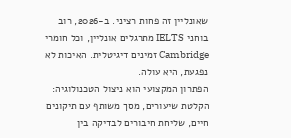שאונליין זה פחות רציני. ב-2026, רוב בוחני IELTS מתרגלים אונליין, וכל חומרי Cambridge זמינים דיגיטלית. האיכות לא נפגעת, היא עולה.
הפתרון המקצועי הוא ניצול הטכנולוגיה: הקלטת שיעורים, מסך משותף עם תיקונים חיים, שליחת חיבורים לבדיקה בין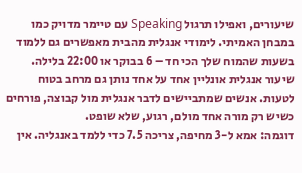שיעורים, ואפילו תרגול Speaking עם טיימר מדויק כמו במבחן האמיתי. לימודי אנגלית מהבית מאפשרים גם ללמוד בשעות שהמוח שלך הכי חד – 6 בבוקר או 22:00 בלילה.
שיעור אנגלית אונליין אחד על אחד נותן גם מרחב בטוח לטעות. אנשים שמתביישים לדבר אנגלית מול קבוצה, פורחים כשיש רק מורה אחד מולם, רגוע, שלא שופט.
דוגמה: אמא ל-3 מחיפה, צריכה 7.5 כדי ללמד באנגליה. אין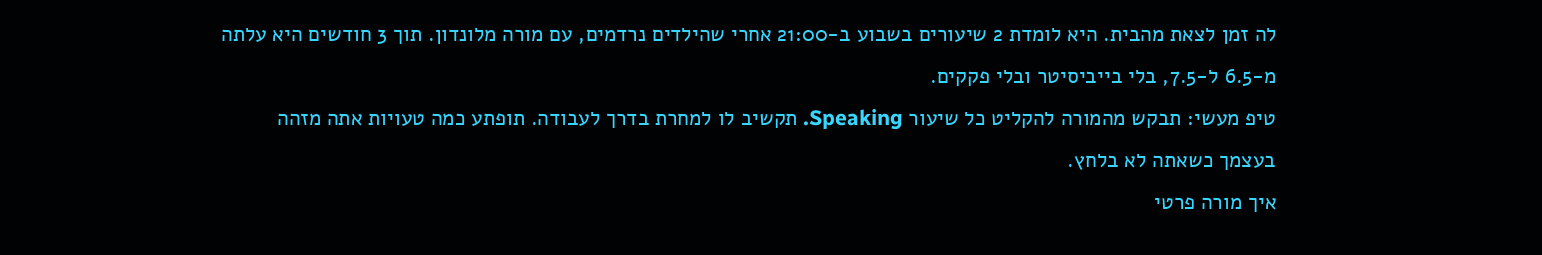לה זמן לצאת מהבית. היא לומדת 2 שיעורים בשבוע ב-21:00 אחרי שהילדים נרדמים, עם מורה מלונדון. תוך 3 חודשים היא עלתה מ-6.5 ל-7.5, בלי בייביסיטר ובלי פקקים.
טיפ מעשי: תבקש מהמורה להקליט כל שיעור Speaking. תקשיב לו למחרת בדרך לעבודה. תופתע כמה טעויות אתה מזהה בעצמך כשאתה לא בלחץ.
איך מורה פרטי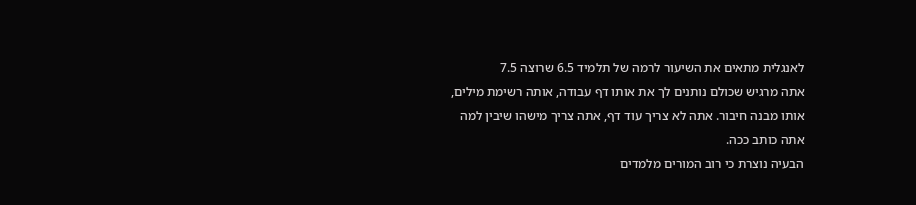לאנגלית מתאים את השיעור לרמה של תלמיד 6.5 שרוצה 7.5
אתה מרגיש שכולם נותנים לך את אותו דף עבודה, אותה רשימת מילים, אותו מבנה חיבור. אתה לא צריך עוד דף, אתה צריך מישהו שיבין למה אתה כותב ככה.
הבעיה נוצרת כי רוב המורים מלמדים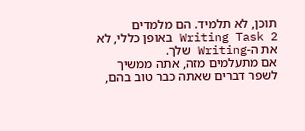תוכן, לא תלמיד. הם מלמדים Writing Task 2 באופן כללי, לא את ה-Writing שלך.
אם מתעלמים מזה, אתה ממשיך לשפר דברים שאתה כבר טוב בהם,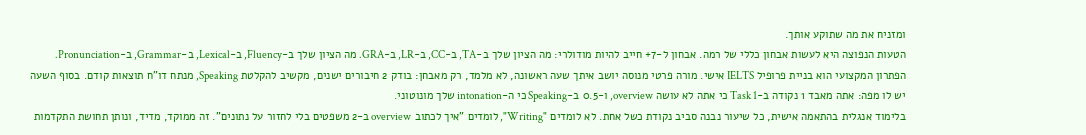ומזניח את מה שתוקע אותך.
הטעות הנפוצה היא לעשות אבחון כללי של רמה. אבחון ל-7+ חייב להיות מודולרי: מה הציון שלך ב-TA, ב-CC, ב-LR, ב-GRA. מה הציון שלך ב-Fluency, ב-Lexical, ב-Grammar, ב-Pronunciation.
הפתרון המקצועי הוא בניית פרופיל IELTS אישי. מורה פרטי מנוסה יושב איתך שעה ראשונה, לא מלמד, רק מאבחן: בודק 2 חיבורים ישנים, מקשיב להקלטת Speaking, מנתח דו"ח תוצאות קודם. בסוף השעה יש לו מפה: אתה מאבד 1 נקודה ב-Task 1 כי אתה לא עושה overview, ו-0.5 ב-Speaking כי ה-intonation שלך מונוטוני.
בלימוד אנגלית בהתאמה אישית, כל שיעור נבנה סביב נקודת כשל אחת. לא לומדים "Writing", לומדים "איך לכתוב overview ב-2 משפטים בלי לחזור על נתונים". זה ממוקד, מדיד, ונותן תחושת התקדמות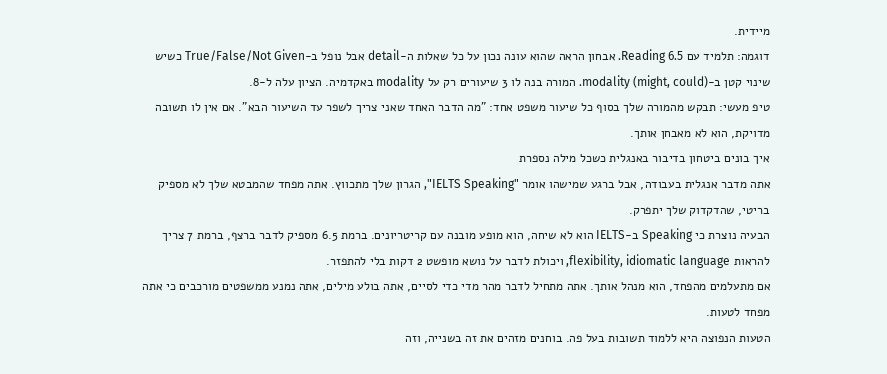מיידית.
דוגמה: תלמיד עם Reading 6.5. אבחון הראה שהוא עונה נכון על כל שאלות ה-detail אבל נופל ב-True/False/Not Given כשיש שינוי קטן ב-modality (might, could). המורה בנה לו 3 שיעורים רק על modality באקדמיה. הציון עלה ל-8.
טיפ מעשי: תבקש מהמורה שלך בסוף כל שיעור משפט אחד: "מה הדבר האחד שאני צריך לשפר עד השיעור הבא". אם אין לו תשובה מדויקת, הוא לא מאבחן אותך.
איך בונים ביטחון בדיבור באנגלית כשכל מילה נספרת
אתה מדבר אנגלית בעבודה, אבל ברגע שמישהו אומר "IELTS Speaking", הגרון שלך מתכווץ. אתה מפחד שהמבטא שלך לא מספיק בריטי, שהדקדוק שלך יתפרק.
הבעיה נוצרת כי Speaking ב-IELTS הוא לא שיחה, הוא מופע מובנה עם קריטריונים. ברמת 6.5 מספיק לדבר ברצף, ברמת 7 צריך להראות flexibility, idiomatic language, ויכולת לדבר על נושא מופשט 2 דקות בלי להתפזר.
אם מתעלמים מהפחד, הוא מנהל אותך. אתה מתחיל לדבר מהר מדי כדי לסיים, אתה בולע מילים, אתה נמנע ממשפטים מורכבים כי אתה מפחד לטעות.
הטעות הנפוצה היא ללמוד תשובות בעל פה. בוחנים מזהים את זה בשנייה, וזה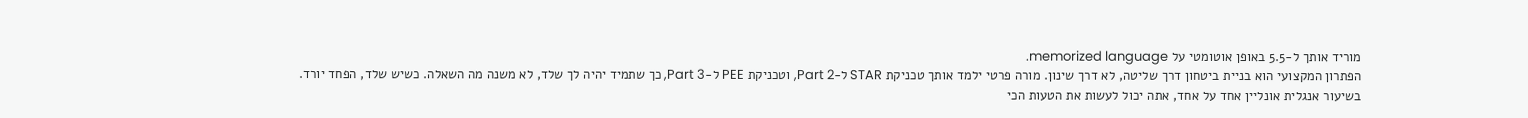מוריד אותך ל-5.5 באופן אוטומטי על memorized language.
הפתרון המקצועי הוא בניית ביטחון דרך שליטה, לא דרך שינון. מורה פרטי ילמד אותך טכניקת STAR ל-Part 2, וטכניקת PEE ל-Part 3, כך שתמיד יהיה לך שלד, לא משנה מה השאלה. כשיש שלד, הפחד יורד.
בשיעור אנגלית אונליין אחד על אחד, אתה יכול לעשות את הטעות הכי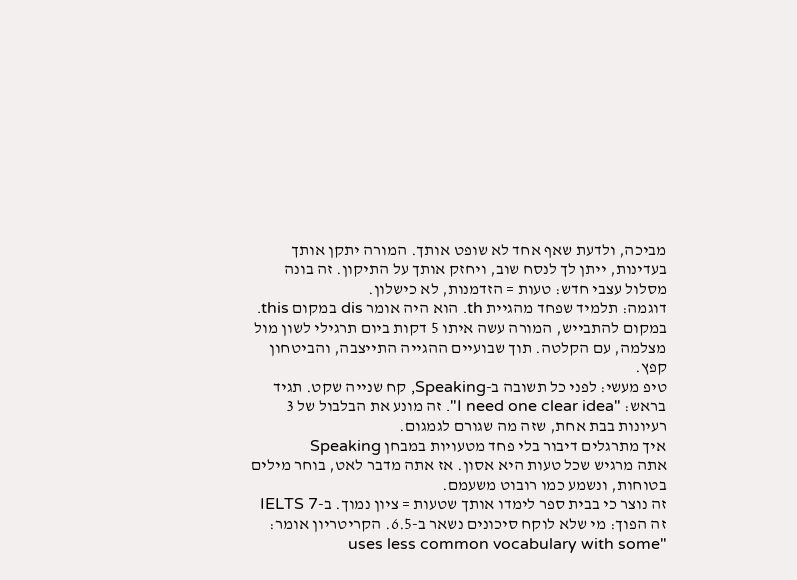מביכה, ולדעת שאף אחד לא שופט אותך. המורה יתקן אותך בעדינות, ייתן לך לנסח שוב, ויחזק אותך על התיקון. זה בונה מסלול עצבי חדש: טעות = הזדמנות, לא כישלון.
דוגמה: תלמיד שפחד מהגיית th. הוא היה אומר dis במקום this. במקום להתבייש, המורה עשה איתו 5 דקות ביום תרגילי לשון מול מצלמה, עם הקלטה. תוך שבועיים ההגייה התייצבה, והביטחון קפץ.
טיפ מעשי: לפני כל תשובה ב-Speaking, קח שנייה שקט. תגיד בראש: "I need one clear idea". זה מונע את הבלבול של 3 רעיונות בבת אחת, שזה מה שגורם לגמגום.
איך מתרגלים דיבור בלי פחד מטעויות במבחן Speaking
אתה מרגיש שכל טעות היא אסון. אז אתה מדבר לאט, בוחר מילים בטוחות, ונשמע כמו רובוט משעמם.
זה נוצר כי בבית ספר לימדו אותך שטעות = ציון נמוך. ב-IELTS 7 זה הפוך: מי שלא לוקח סיכונים נשאר ב-6.5. הקריטריון אומר: "uses less common vocabulary with some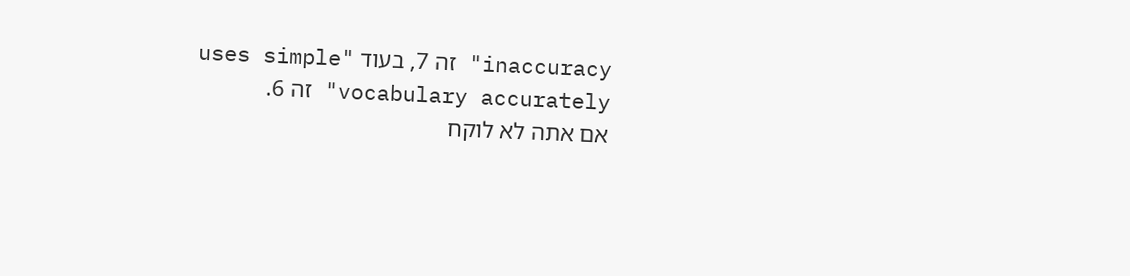inaccuracy" זה 7, בעוד "uses simple vocabulary accurately" זה 6.
אם אתה לא לוקח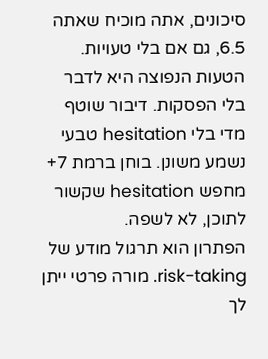סיכונים, אתה מוכיח שאתה 6.5, גם אם בלי טעויות.
הטעות הנפוצה היא לדבר בלי הפסקות. דיבור שוטף מדי בלי hesitation טבעי נשמע משונן. בוחן ברמת 7+ מחפש hesitation שקשור לתוכן, לא לשפה.
הפתרון הוא תרגול מודע של risk-taking. מורה פרטי ייתן לך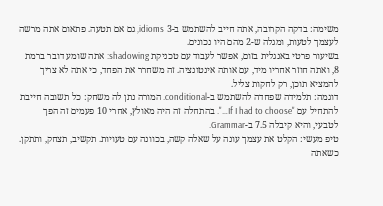משימה: בדקה הקרובה, אתה חייב להשתמש ב-3 idioms, גם אם תטעה. פתאום אתה מרשה לעצמך לטעות, ומגלה ש-2 מהם היו נכונים.
בשיעור פרטי באנגלית בזום, אפשר לעבוד עם טכניקת shadowing: אתה שומע דובר ברמת 8, ואתה חוזר אחריו מיד, עם אותה אינטונציה. זה משחרר את הפחד, כי אתה לא צריך להמציא תוכן, רק לחקות צליל.
דוגמה: תלמידה שפחדה להשתמש ב-conditional. המורה נתן לה משחק: כל תשובה חייבת להתחיל עם "If I had to choose…". בהתחלה זה היה מאולץ, אחרי 10 פעמים זה הפך לטבעי, והיא קיבלה 7.5 ב-Grammar.
טיפ מעשי: הקלט את עצמך עונה על שאלה קשה, בכוונה עם טעויות. תקשיב, תצחק, ותתקן. כשאתה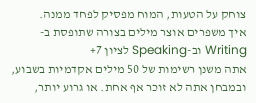צוחק על הטעות, המוח מפסיק לפחד ממנה.
איך משפרים אוצר מילים בצורה שתופסת ב-Writing וב-Speaking לציון 7+
אתה משנן רשימות של 50 מילים אקדמיות בשבוע, ובמבחן אתה לא זוכר אף אחת. או גרוע יותר,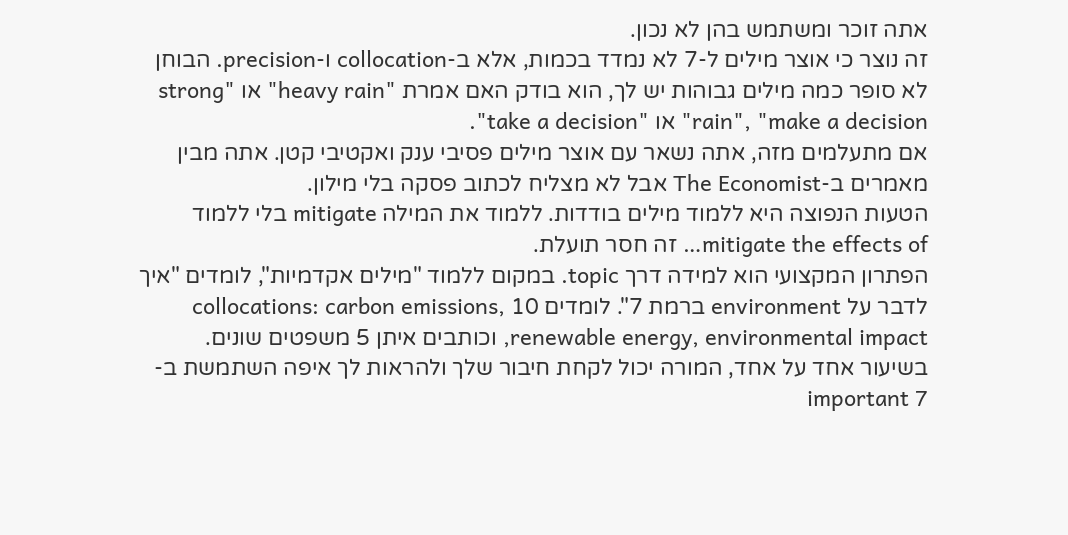אתה זוכר ומשתמש בהן לא נכון.
זה נוצר כי אוצר מילים ל-7 לא נמדד בכמות, אלא ב-collocation ו-precision. הבוחן לא סופר כמה מילים גבוהות יש לך, הוא בודק האם אמרת "heavy rain" או "strong rain", "make a decision" או "take a decision".
אם מתעלמים מזה, אתה נשאר עם אוצר מילים פסיבי ענק ואקטיבי קטן. אתה מבין מאמרים ב-The Economist אבל לא מצליח לכתוב פסקה בלי מילון.
הטעות הנפוצה היא ללמוד מילים בודדות. ללמוד את המילה mitigate בלי ללמוד mitigate the effects of… זה חסר תועלת.
הפתרון המקצועי הוא למידה דרך topic. במקום ללמוד "מילים אקדמיות", לומדים "איך לדבר על environment ברמת 7". לומדים 10 collocations: carbon emissions, renewable energy, environmental impact, וכותבים איתן 5 משפטים שונים.
בשיעור אחד על אחד, המורה יכול לקחת חיבור שלך ולהראות לך איפה השתמשת ב-important 7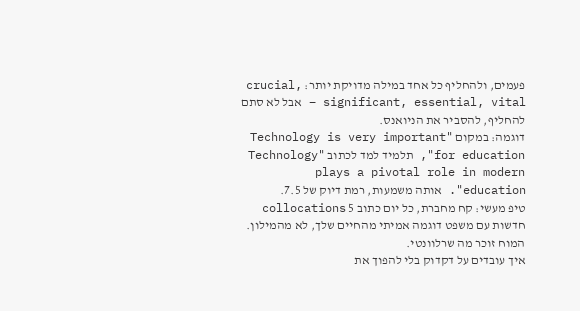פעמים, ולהחליף כל אחד במילה מדויקת יותר: crucial, significant, essential, vital – אבל לא סתם להחליף, להסביר את הניואנס.
דוגמה: במקום "Technology is very important for education", תלמיד למד לכתוב "Technology plays a pivotal role in modern education". אותה משמעות, רמת דיוק של 7.5.
טיפ מעשי: קח מחברת, כל יום כתוב 5 collocations חדשות עם משפט דוגמה אמיתי מהחיים שלך, לא מהמילון. המוח זוכר מה שרלוונטי.
איך עובדים על דקדוק בלי להפוך את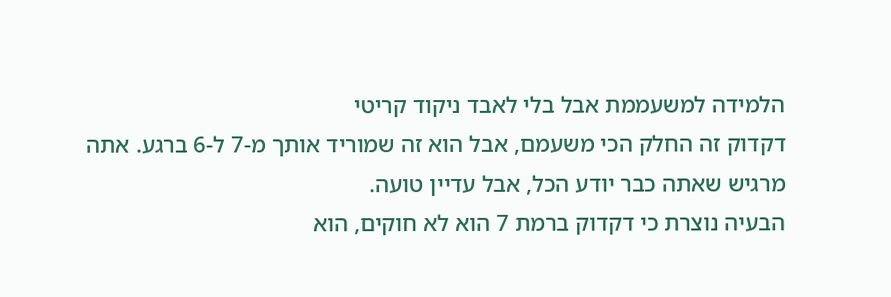הלמידה למשעממת אבל בלי לאבד ניקוד קריטי
דקדוק זה החלק הכי משעמם, אבל הוא זה שמוריד אותך מ-7 ל-6 ברגע. אתה מרגיש שאתה כבר יודע הכל, אבל עדיין טועה.
הבעיה נוצרת כי דקדוק ברמת 7 הוא לא חוקים, הוא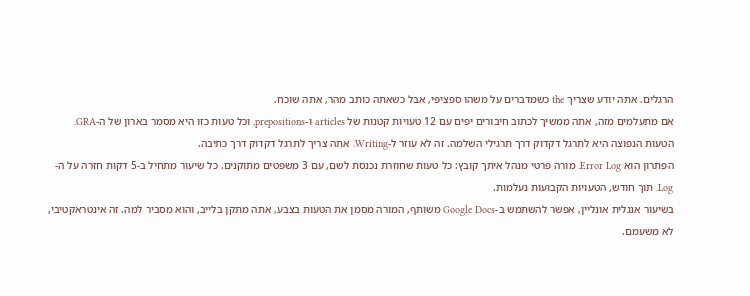הרגלים. אתה יודע שצריך the כשמדברים על משהו ספציפי, אבל כשאתה כותב מהר, אתה שוכח.
אם מתעלמים מזה, אתה ממשיך לכתוב חיבורים יפים עם 12 טעויות קטנות של articles ו-prepositions, וכל טעות כזו היא מסמר בארון של ה-GRA.
הטעות הנפוצה היא לתרגל דקדוק דרך תרגילי השלמה. זה לא עוזר ל-Writing. אתה צריך לתרגל דקדוק דרך כתיבה.
הפתרון הוא Error Log. מורה פרטי מנהל איתך קובץ: כל טעות שחוזרת נכנסת לשם, עם 3 משפטים מתוקנים. כל שיעור מתחיל ב-5 דקות חזרה על ה-Log. תוך חודש, הטעויות הקבועות נעלמות.
בשיעור אנגלית אונליין, אפשר להשתמש ב-Google Docs משותף, המורה מסמן את הטעות בצבע, אתה מתקן בלייב, והוא מסביר למה. זה אינטראקטיבי, לא משעמם.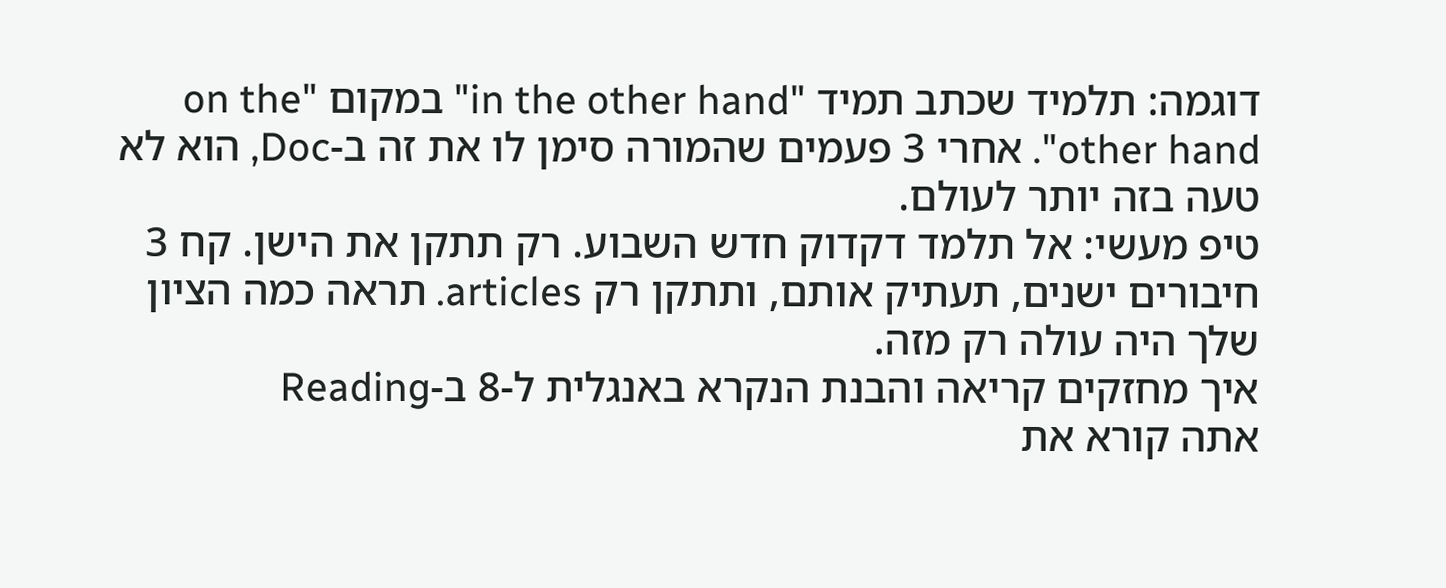דוגמה: תלמיד שכתב תמיד "in the other hand" במקום "on the other hand". אחרי 3 פעמים שהמורה סימן לו את זה ב-Doc, הוא לא טעה בזה יותר לעולם.
טיפ מעשי: אל תלמד דקדוק חדש השבוע. רק תתקן את הישן. קח 3 חיבורים ישנים, תעתיק אותם, ותתקן רק articles. תראה כמה הציון שלך היה עולה רק מזה.
איך מחזקים קריאה והבנת הנקרא באנגלית ל-8 ב-Reading
אתה קורא את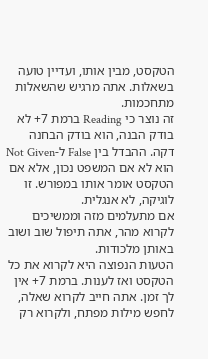הטקסט, מבין אותו, ועדיין טועה בשאלות. אתה מרגיש שהשאלות מתחכמות.
זה נוצר כי Reading ברמת 7+ לא בודק הבנה, הוא בודק הבחנה דקה. ההבדל בין False ל-Not Given הוא לא אם המשפט נכון, אלא אם הטקסט אומר אותו במפורש. זו לוגיקה, לא אנגלית.
אם מתעלמים מזה וממשיכים לקרוא מהר, אתה תיפול שוב ושוב באותן מלכודות.
הטעות הנפוצה היא לקרוא את כל הטקסט ואז לענות. ברמת 7+ אין לך זמן. אתה חייב לקרוא שאלה, לחפש מילות מפתח, ולקרוא רק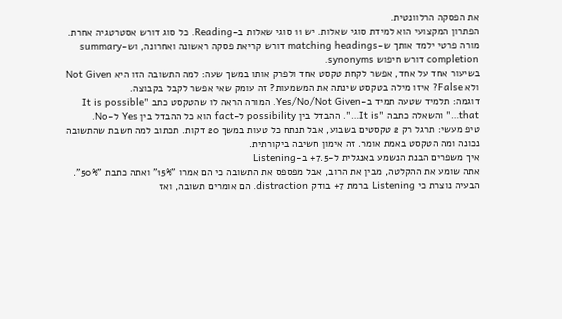את הפסקה הרלוונטית.
הפתרון המקצועי הוא למידת סוגי שאלות. יש 11 סוגי שאלות ב-Reading. כל סוג דורש אסטרטגיה אחרת. מורה פרטי ילמד אותך ש-matching headings דורש קריאת פסקה ראשונה ואחרונה, וש-summary completion דורש חיפוש synonyms.
בשיעור אחד על אחד, אפשר לקחת טקסט אחד ולפרק אותו במשך שעה: למה התשובה הזו היא Not Given ולא False? איזו מילה בטקסט שינתה את המשמעות? זה עומק שאי אפשר לקבל בקבוצה.
דוגמה: תלמיד שטעה תמיד ב-Yes/No/Not Given. המורה הראה לו שהטקסט כתב "It is possible that…" והשאלה כתבה "It is…". ההבדל בין possibility ל-fact הוא כל ההבדל בין Yes ל-No.
טיפ מעשי: תרגל רק 2 טקסטים בשבוע, אבל תנתח כל טעות במשך 20 דקות. תכתוב למה חשבת שהתשובה נכונה ומה הטקסט באמת אומר. זה אימון חשיבה ביקורתית.
איך משפרים הבנת הנשמע באנגלית ל-7.5+ ב-Listening
אתה שומע את ההקלטה, מבין את הרוב, אבל מפספס את התשובה כי הם אמרו "15%" ואתה כתבת "50%".
הבעיה נוצרת כי Listening ברמת 7+ בודק distraction. הם אומרים תשובה, ואז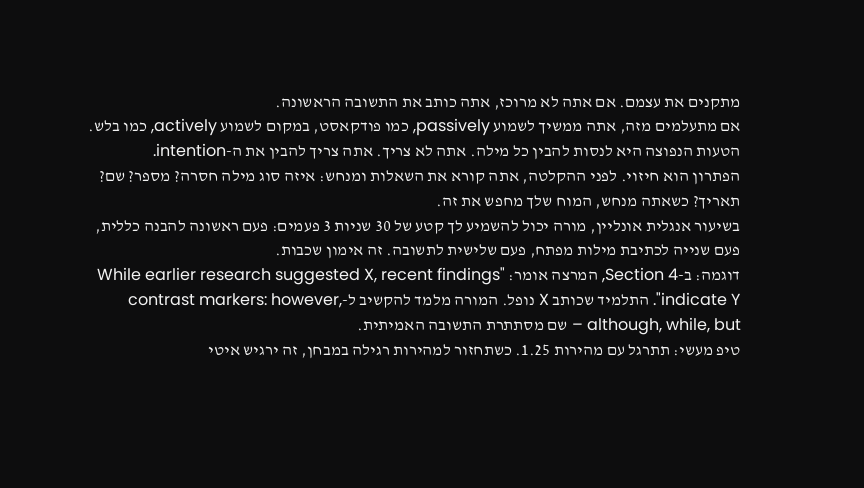מתקנים את עצמם. אם אתה לא מרוכז, אתה כותב את התשובה הראשונה.
אם מתעלמים מזה, אתה ממשיך לשמוע passively, כמו פודקאסט, במקום לשמוע actively, כמו בלש.
הטעות הנפוצה היא לנסות להבין כל מילה. אתה לא צריך. אתה צריך להבין את ה-intention.
הפתרון הוא חיזוי. לפני ההקלטה, אתה קורא את השאלות ומנחש: איזה סוג מילה חסרה? מספר? שם? תאריך? כשאתה מנחש, המוח שלך מחפש את זה.
בשיעור אנגלית אונליין, מורה יכול להשמיע לך קטע של 30 שניות 3 פעמים: פעם ראשונה להבנה כללית, פעם שנייה לכתיבת מילות מפתח, פעם שלישית לתשובה. זה אימון שכבות.
דוגמה: ב-Section 4, המרצה אומר: "While earlier research suggested X, recent findings indicate Y". התלמיד שכותב X נופל. המורה מלמד להקשיב ל-contrast markers: however, although, while, but – שם מסתתרת התשובה האמיתית.
טיפ מעשי: תתרגל עם מהירות 1.25. כשתחזור למהירות רגילה במבחן, זה ירגיש איטי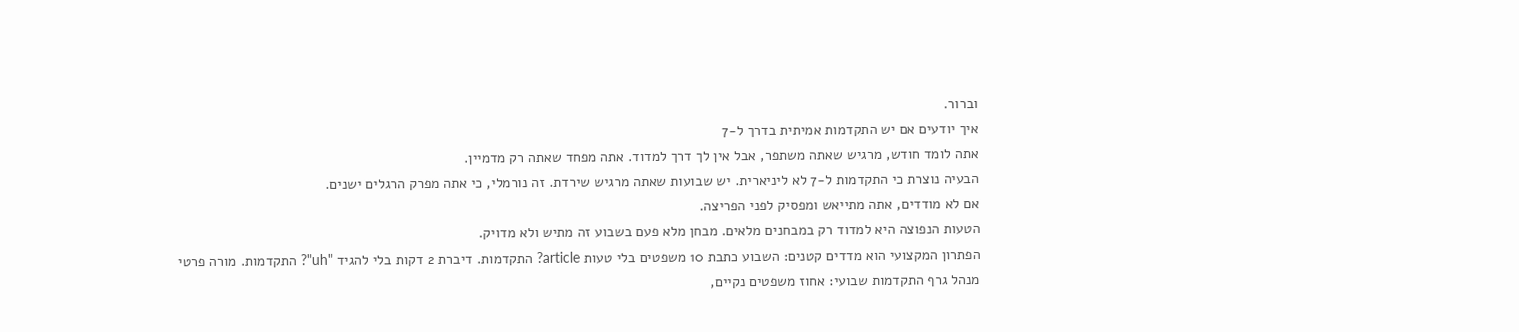וברור.
איך יודעים אם יש התקדמות אמיתית בדרך ל-7
אתה לומד חודש, מרגיש שאתה משתפר, אבל אין לך דרך למדוד. אתה מפחד שאתה רק מדמיין.
הבעיה נוצרת כי התקדמות ל-7 לא ליניארית. יש שבועות שאתה מרגיש שירדת. זה נורמלי, כי אתה מפרק הרגלים ישנים.
אם לא מודדים, אתה מתייאש ומפסיק לפני הפריצה.
הטעות הנפוצה היא למדוד רק במבחנים מלאים. מבחן מלא פעם בשבוע זה מתיש ולא מדויק.
הפתרון המקצועי הוא מדדים קטנים: השבוע כתבת 10 משפטים בלי טעות article? התקדמות. דיברת 2 דקות בלי להגיד "uh"? התקדמות. מורה פרטי מנהל גרף התקדמות שבועי: אחוז משפטים נקיים,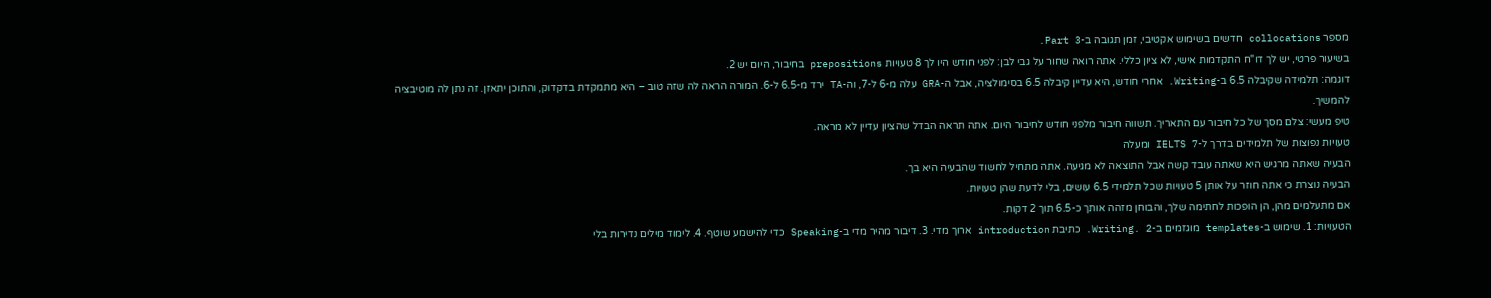מספר collocations חדשים בשימוש אקטיבי, זמן תגובה ב-Part 3.
בשיעור פרטי, יש לך דו"ח התקדמות אישי, לא ציון כללי. אתה רואה שחור על גבי לבן: לפני חודש היו לך 8 טעויות prepositions בחיבור, היום יש 2.
דוגמה: תלמידה שקיבלה 6.5 ב-Writing. אחרי חודש, היא עדיין קיבלה 6.5 בסימולציה, אבל ה-GRA עלה מ-6 ל-7, וה-TA ירד מ-6.5 ל-6. המורה הראה לה שזה טוב – היא מתמקדת בדקדוק, והתוכן יתאזן. זה נתן לה מוטיבציה להמשיך.
טיפ מעשי: צלם מסך של כל חיבור עם התאריך. תשווה חיבור מלפני חודש לחיבור היום. אתה תראה הבדל שהציון עדיין לא מראה.
טעויות נפוצות של תלמידים בדרך ל-IELTS 7 ומעלה
הבעיה שאתה מרגיש היא שאתה עובד קשה אבל התוצאה לא מגיעה. אתה מתחיל לחשוד שהבעיה היא בך.
הבעיה נוצרת כי אתה חוזר על אותן 5 טעויות שכל תלמידי 6.5 עושים, בלי לדעת שהן טעויות.
אם מתעלמים מהן, הן הופכות לחתימה שלך, והבוחן מזהה אותך כ-6.5 תוך 2 דקות.
הטעויות: 1. שימוש ב-templates מוגזמים ב-Writing. 2. כתיבת introduction ארוך מדי. 3. דיבור מהיר מדי ב-Speaking כדי להישמע שוטף. 4. לימוד מילים נדירות בלי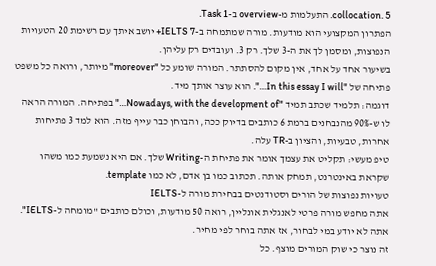collocation. 5. התעלמות מ-overview ב-Task 1.
הפתרון המקצועי הוא מודעות. מורה שמתמחה ב-IELTS 7+ יושב איתך עם רשימת 20 הטעויות הנפוצות, ומסמן לך את ה-3 שלך. רק 3. ועובדים רק עליהן.
בשיעור אחד על אחד, אין מקום להסתתר. המורה שומע כל "moreover" מיותר, ורואה כל משפט פתיחה של "In this essay I will…". הוא עוצר אותך מיד.
דוגמה: תלמיד שכתב תמיד "Nowadays, with the development of…" בפתיחה. המורה הראה לו ש-90% מהנבחנים ברמת 6 כותבים בדיוק ככה, והבוחן כבר עייף מזה. הוא למד 3 פתיחות אחרות, טבעיות, והציון ב-TR עלה.
טיפ מעשי: תקליט את עצמך אומר את פתיחת ה-Writing שלך. אם היא נשמעת כמו משהו שקראת באינטרנט, תמחק אותה. תכתוב כמו בן אדם, לא כמו template.
טעויות נפוצות של הורים וסטודנטים בבחירת מורה ל-IELTS
אתה מחפש מורה פרטי לאנגלית אונליין, רואה 50 מודעות, וכולם כותבים "מומחה ל-IELTS". אתה לא יודע במי לבחור, אז אתה בוחר לפי מחיר.
זה נוצר כי שוק המורים מוצף. כל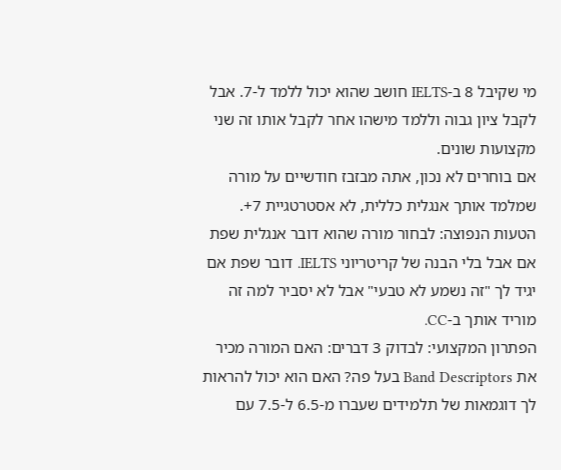מי שקיבל 8 ב-IELTS חושב שהוא יכול ללמד ל-7. אבל לקבל ציון גבוה וללמד מישהו אחר לקבל אותו זה שני מקצועות שונים.
אם בוחרים לא נכון, אתה מבזבז חודשיים על מורה שמלמד אותך אנגלית כללית, לא אסטרטגיית 7+.
הטעות הנפוצה: לבחור מורה שהוא דובר אנגלית שפת אם אבל בלי הבנה של קריטריוני IELTS. דובר שפת אם יגיד לך "זה נשמע לא טבעי" אבל לא יסביר למה זה מוריד אותך ב-CC.
הפתרון המקצועי: לבדוק 3 דברים: האם המורה מכיר את Band Descriptors בעל פה? האם הוא יכול להראות לך דוגמאות של תלמידים שעברו מ-6.5 ל-7.5 עם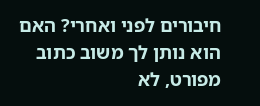חיבורים לפני ואחרי? האם הוא נותן לך משוב כתוב מפורט, לא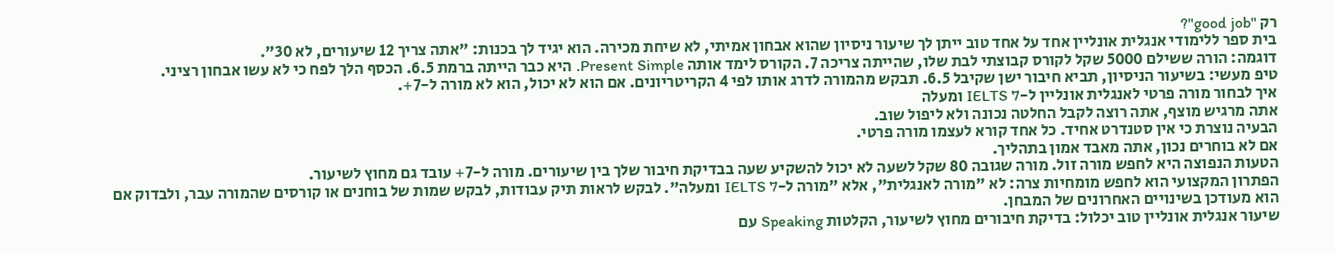רק "good job"?
בית ספר ללימודי אנגלית אונליין אחד על אחד טוב ייתן לך שיעור ניסיון שהוא אבחון אמיתי, לא שיחת מכירה. הוא יגיד לך בכנות: "אתה צריך 12 שיעורים, לא 30".
דוגמה: הורה ששילם 5000 שקל לקורס קבוצתי לבת שלו, שהייתה צריכה 7. הקורס לימד אותה Present Simple. היא כבר הייתה ברמת 6.5. הכסף הלך לפח כי לא עשו אבחון רציני.
טיפ מעשי: בשיעור הניסיון, תביא חיבור ישן שקיבל 6.5. תבקש מהמורה לדרג אותו לפי 4 הקריטריונים. אם הוא לא יכול, הוא לא מורה ל-7+.
איך לבחור מורה פרטי לאנגלית אונליין ל-IELTS 7 ומעלה
אתה מרגיש מוצף, אתה רוצה לקבל החלטה נכונה ולא ליפול שוב.
הבעיה נוצרת כי אין סטנדרט אחיד. כל אחד קורא לעצמו מורה פרטי.
אם לא בוחרים נכון, אתה מאבד אמון בתהליך.
הטעות הנפוצה היא לחפש מורה זול. מורה שגובה 80 שקל לשעה לא יכול להשקיע שעה בבדיקת חיבור שלך בין שיעורים. מורה ל-7+ עובד גם מחוץ לשיעור.
הפתרון המקצועי הוא לחפש מומחיות צרה: לא "מורה לאנגלית", אלא "מורה ל-IELTS 7 ומעלה". לבקש לראות תיק עבודות, לבקש שמות של בוחנים או קורסים שהמורה עבר, ולבדוק אם הוא מעודכן בשינויים האחרונים של המבחן.
שיעור אנגלית אונליין טוב יכלול: בדיקת חיבורים מחוץ לשיעור, הקלטות Speaking עם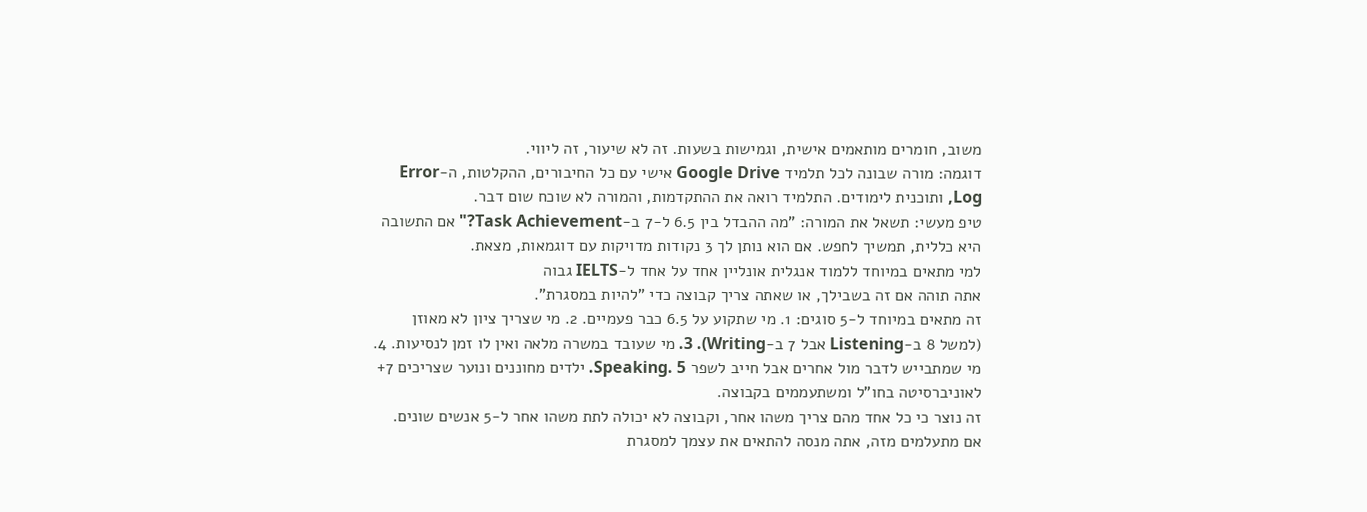משוב, חומרים מותאמים אישית, וגמישות בשעות. זה לא שיעור, זה ליווי.
דוגמה: מורה שבונה לכל תלמיד Google Drive אישי עם כל החיבורים, ההקלטות, ה-Error Log, ותוכנית לימודים. התלמיד רואה את ההתקדמות, והמורה לא שוכח שום דבר.
טיפ מעשי: תשאל את המורה: "מה ההבדל בין 6.5 ל-7 ב-Task Achievement?" אם התשובה היא כללית, תמשיך לחפש. אם הוא נותן לך 3 נקודות מדויקות עם דוגמאות, מצאת.
למי מתאים במיוחד ללמוד אנגלית אונליין אחד על אחד ל-IELTS גבוה
אתה תוהה אם זה בשבילך, או שאתה צריך קבוצה כדי "להיות במסגרת".
זה מתאים במיוחד ל-5 סוגים: 1. מי שתקוע על 6.5 כבר פעמיים. 2. מי שצריך ציון לא מאוזן (למשל 8 ב-Listening אבל 7 ב-Writing). 3. מי שעובד במשרה מלאה ואין לו זמן לנסיעות. 4. מי שמתבייש לדבר מול אחרים אבל חייב לשפר Speaking. 5. ילדים מחוננים ונוער שצריכים 7+ לאוניברסיטה בחו"ל ומשתעממים בקבוצה.
זה נוצר כי כל אחד מהם צריך משהו אחר, וקבוצה לא יכולה לתת משהו אחר ל-5 אנשים שונים.
אם מתעלמים מזה, אתה מנסה להתאים את עצמך למסגרת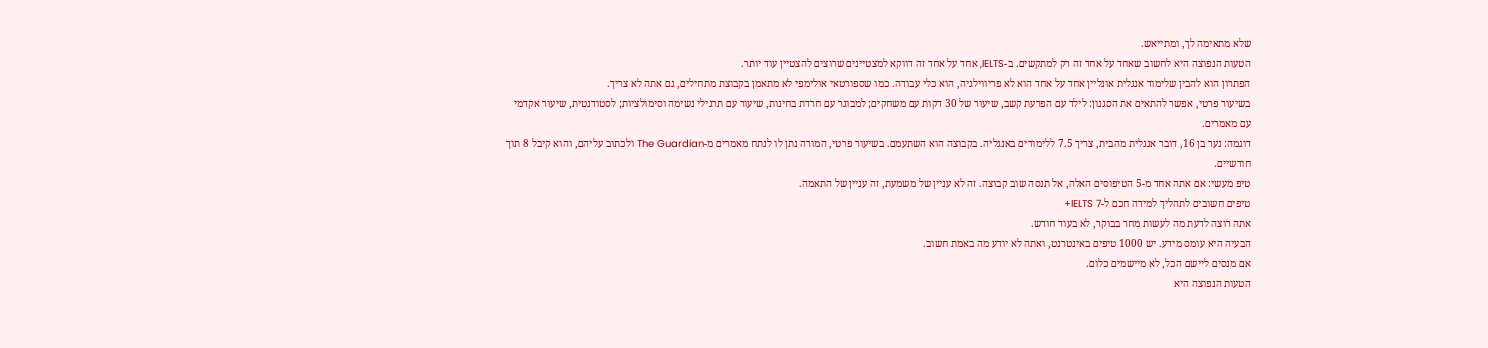שלא מתאימה לך, ומתייאש.
הטעות הנפוצה היא לחשוב שאחד על אחד זה רק למתקשים. ב-IELTS, אחד על אחד זה דווקא למצטיינים שרוצים להצטיין עוד יותר.
הפתרון הוא להבין שלימוד אנגלית אונליין אחד על אחד הוא לא פריווילגיה, הוא כלי עבודה. כמו שספורטאי אולימפי לא מתאמן בקבוצת מתחילים, גם אתה לא צריך.
בשיעור פרטי, אפשר להתאים את הסגנון: לילד עם הפרעת קשב, שיעור של 30 דקות עם משחקים; למבוגר עם חרדת בחינות, שיעור עם תרגילי נשימה וסימולציות; לסטודנטית, שיעור אקדמי עם מאמרים.
דוגמה: נער בן 16, דובר אנגלית מהבית, צריך 7.5 ללימודים באנגליה. בקבוצה הוא השתעמם. בשיעור פרטי, המורה נתן לו לנתח מאמרים מ-The Guardian ולכתוב עליהם, והוא קיבל 8 תוך חודשיים.
טיפ מעשי: אם אתה אחד מ-5 הטיפוסים האלה, אל תנסה שוב קבוצה. זה לא עניין של משמעת, זה עניין של התאמה.
טיפים חשובים לתהליך למידה חכם ל-IELTS 7+
אתה רוצה לדעת מה לעשות מחר בבוקר, לא בעוד חודש.
הבעיה היא עומס מידע. יש 1000 טיפים באינטרנט, ואתה לא יודע מה באמת חשוב.
אם מנסים ליישם הכל, לא מיישמים כלום.
הטעות הנפוצה היא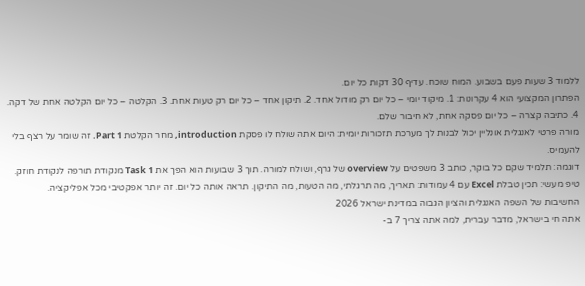ללמוד 3 שעות פעם בשבוע. המוח שוכח. עדיף 30 דקות כל יום.
הפתרון המקצועי הוא 4 עקרונות: 1. מיקוד יומי – כל יום רק מודול אחד. 2. תיקון אחד – כל יום רק טעות אחת. 3. הקלטה – כל יום הקלטה אחת של דקה. 4. כתיבה קצרה – כל יום פסקה אחת, לא חיבור שלם.
מורה פרטי לאנגלית אונליין יכול לבנות לך מערכת תזכורות יומית: היום אתה שולח לו פסקת introduction, מחר הקלטת Part 1. זה שומר על רצף בלי להעמיס.
דוגמה: תלמיד שקם כל בוקר, כותב 3 משפטים על overview של גרף, ושולח למורה. תוך 3 שבועות הוא הפך את Task 1 מנקודת תורפה לנקודת חוזק.
טיפ מעשי: תכין טבלת Excel עם 4 עמודות: תאריך, מה תרגלתי, מה הטעות, מה התיקון. תראה אותה כל יום. זה יותר אפקטיבי מכל אפליקציה.
החשיבות של השפה האנגלית והציון הגבוה במדינת ישראל 2026
אתה חי בישראל, מדבר עברית, למה אתה צריך 7 ב-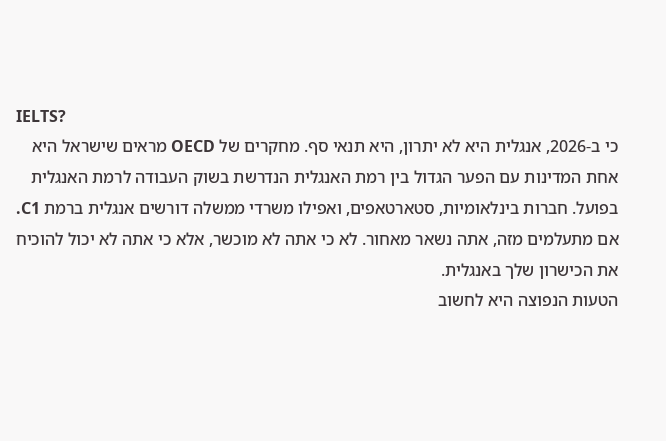IELTS?
כי ב-2026, אנגלית היא לא יתרון, היא תנאי סף. מחקרים של OECD מראים שישראל היא אחת המדינות עם הפער הגדול בין רמת האנגלית הנדרשת בשוק העבודה לרמת האנגלית בפועל. חברות בינלאומיות, סטארטאפים, ואפילו משרדי ממשלה דורשים אנגלית ברמת C1.
אם מתעלמים מזה, אתה נשאר מאחור. לא כי אתה לא מוכשר, אלא כי אתה לא יכול להוכיח את הכישרון שלך באנגלית.
הטעות הנפוצה היא לחשוב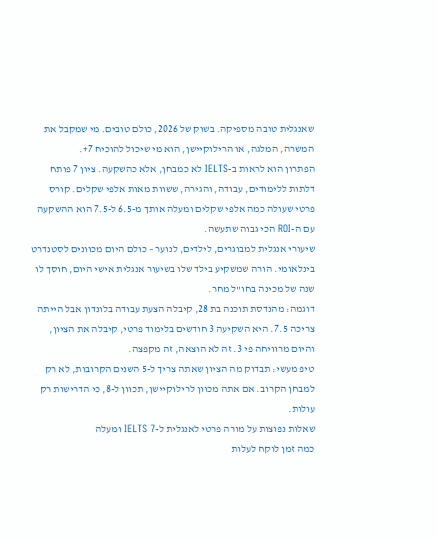שאנגלית טובה מספיקה. בשוק של 2026, כולם טובים. מי שמקבל את המשרה, המלגה, או הרילוקיישן, הוא מי שיכול להוכיח 7+.
הפתרון הוא לראות ב-IELTS לא כמבחן, אלא כהשקעה. ציון 7 פותח דלתות ללימודים, עבודה, והגירה, ששוות מאות אלפי שקלים. קורס פרטי שעולה כמה אלפי שקלים ומעלה אותך מ-6.5 ל-7.5 הוא ההשקעה עם ה-ROI הכי גבוה שתעשה.
שיעורי אנגלית למבוגרים, לילדים, לנוער – כולם היום מכוונים לסטנדרט בינלאומי. הורה שמשקיע בילד שלו בשיעור אנגלית אישי היום, חוסך לו שנה של מכינה בחו"ל מחר.
דוגמה: מהנדסת תוכנה בת 28, קיבלה הצעת עבודה בלונדון אבל הייתה צריכה 7.5. היא השקיעה 3 חודשים בלימוד פרטי, קיבלה את הציון, והיום מרוויחה פי 3. זה לא הוצאה, זה מקפצה.
טיפ מעשי: תבדוק מה הציון שאתה צריך ל-5 השנים הקרובות, לא רק למבחן הקרוב. אם אתה מכוון לרילוקיישן, תכוון ל-8, כי הדרישות רק עולות.
שאלות נפוצות על מורה פרטי לאנגלית ל-IELTS 7 ומעלה
כמה זמן לוקח לעלות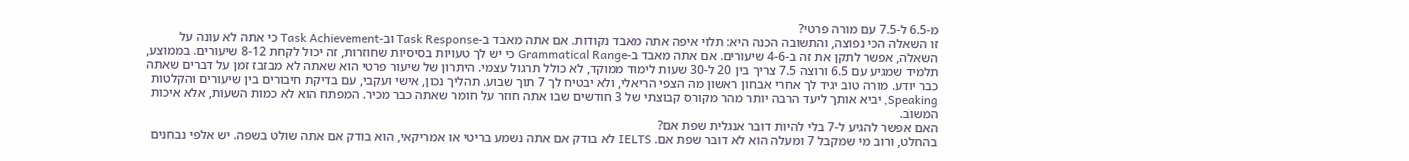מ-6.5 ל-7.5 עם מורה פרטי?
זו השאלה הכי נפוצה, והתשובה הכנה היא: תלוי איפה אתה מאבד נקודות. אם אתה מאבד ב-Task Response וב-Task Achievement כי אתה לא עונה על השאלה, אפשר לתקן את זה ב-4-6 שיעורים. אם אתה מאבד ב-Grammatical Range כי יש לך טעויות בסיסיות שחוזרות, זה יכול לקחת 8-12 שיעורים. בממוצע, תלמיד שמגיע עם 6.5 ורוצה 7.5 צריך בין 20 ל-30 שעות לימוד ממוקד, לא כולל תרגול עצמי. היתרון של שיעור פרטי הוא שאתה לא מבזבז זמן על דברים שאתה כבר יודע. מורה טוב יגיד לך אחרי אבחון ראשון מה הצפי הריאלי, ולא יבטיח לך 7 תוך שבוע. תהליך נכון, אישי ועקבי, עם בדיקת חיבורים בין שיעורים והקלטות Speaking, יביא אותך ליעד הרבה יותר מהר מקורס קבוצתי של 3 חודשים שבו אתה חוזר על חומר שאתה כבר מכיר. המפתח הוא לא כמות השעות, אלא איכות המשוב.
האם אפשר להגיע ל-7 בלי להיות דובר אנגלית שפת אם?
בהחלט, ורוב מי שמקבל 7 ומעלה הוא לא דובר שפת אם. IELTS לא בודק אם אתה נשמע בריטי או אמריקאי, הוא בודק אם אתה שולט בשפה. יש אלפי נבחנים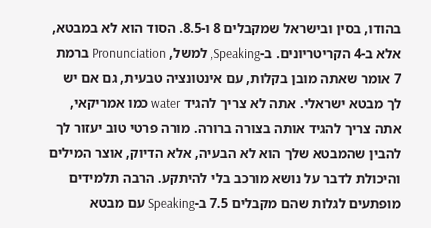בהודו, בסין ובישראל שמקבלים 8 ו-8.5. הסוד הוא לא במבטא, אלא ב-4 הקריטריונים. ב-Speaking, למשל, Pronunciation ברמת 7 אומר שאתה מובן בקלות, עם אינטונציה טבעית, גם אם יש לך מבטא ישראלי. אתה לא צריך להגיד water כמו אמריקאי, אתה צריך להגיד אותה בצורה ברורה. מורה פרטי טוב יעזור לך להבין שהמבטא שלך הוא לא הבעיה, אלא הדיוק, אוצר המילים והיכולת לדבר על נושא מורכב בלי להיתקע. הרבה תלמידים מופתעים לגלות שהם מקבלים 7.5 ב-Speaking עם מבטא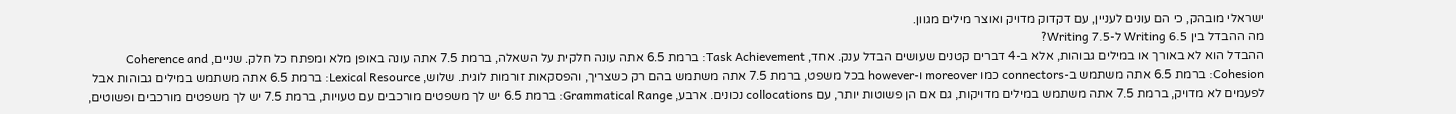ישראלי מובהק, כי הם עונים לעניין, עם דקדוק מדויק ואוצר מילים מגוון.
מה ההבדל בין Writing 6.5 ל-Writing 7.5?
ההבדל הוא לא באורך או במילים גבוהות, אלא ב-4 דברים קטנים שעושים הבדל ענק. אחד, Task Achievement: ברמת 6.5 אתה עונה חלקית על השאלה, ברמת 7.5 אתה עונה באופן מלא ומפתח כל חלק. שניים, Coherence and Cohesion: ברמת 6.5 אתה משתמש ב-connectors כמו moreover ו-however בכל משפט, ברמת 7.5 אתה משתמש בהם רק כשצריך, והפסקאות זורמות לוגית. שלוש, Lexical Resource: ברמת 6.5 אתה משתמש במילים גבוהות אבל לפעמים לא מדויק, ברמת 7.5 אתה משתמש במילים מדויקות, גם אם הן פשוטות יותר, עם collocations נכונים. ארבע, Grammatical Range: ברמת 6.5 יש לך משפטים מורכבים עם טעויות, ברמת 7.5 יש לך משפטים מורכבים ופשוטים,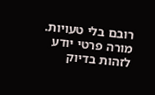רובם בלי טעויות. מורה פרטי יודע לזהות בדיוק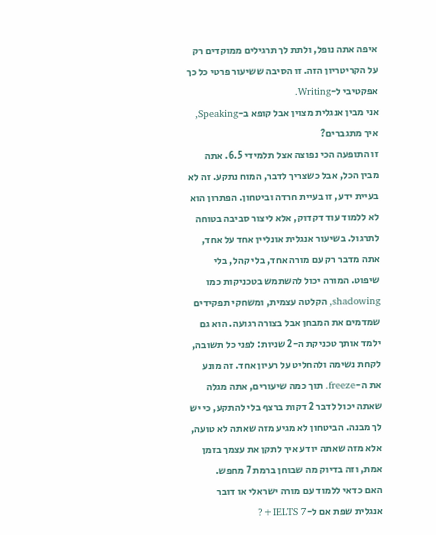איפה אתה נופל, ולתת לך תרגילים ממוקדים רק על הקריטריון הזה. זו הסיבה ששיעור פרטי כל כך אפקטיבי ל-Writing.
אני מבין אנגלית מצוין אבל קופא ב-Speaking, איך מתגברים?
זו התופעה הכי נפוצה אצל תלמידי 6.5. אתה מבין הכל, אבל כשצריך לדבר, המוח נתקע. זה לא בעיית ידע, זו בעיית חרדה וביטחון. הפתרון הוא לא ללמוד עוד דקדוק, אלא ליצור סביבה בטוחה לתרגול. בשיעור אנגלית אונליין אחד על אחד, אתה מדבר רק עם מורה אחד, בלי קהל, בלי שיפוט. המורה יכול להשתמש בטכניקות כמו shadowing, הקלטה עצמית, ומשחקי תפקידים שמדמים את המבחן אבל בצורה רגועה. הוא גם ילמד אותך טכניקת ה-2 שניות: לפני כל תשובה, לקחת נשימה ולהחליט על רעיון אחד. זה מונע את ה-freeze. תוך כמה שיעורים, אתה מגלה שאתה יכול לדבר 2 דקות ברצף בלי להתקע, כי יש לך מבנה. הביטחון לא מגיע מזה שאתה לא טועה, אלא מזה שאתה יודע איך לתקן את עצמך בזמן אמת, וזה בדיוק מה שבוחן ברמת 7 מחפש.
האם כדאי ללמוד עם מורה ישראלי או דובר אנגלית שפת אם ל-IELTS 7+?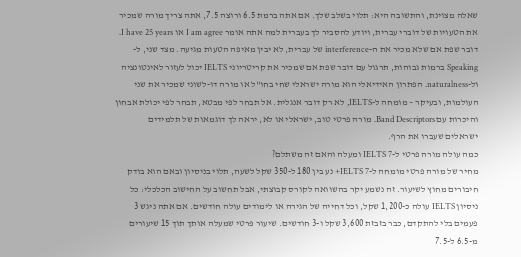שאלה מצוינת, והתשובה היא: תלוי בשלב שלך. אם אתה ברמת 6.5 ורוצה 7.5, אתה צריך מורה שמכיר את הטעויות של דוברי עברית, ויודע להסביר לך בעברית למה אתה אומר I am agree או I have 25 years. דובר שפת אם שלא מכיר את ה-interference של עברית, לא יבין מאיפה הטעות מגיעה. מצד שני, ל-Speaking ברמות גבוהות, תרגול עם דובר שפת אם שמכיר את קריטריוני IELTS יכול לעזור לאינטונציה ול-naturalness. הפתרון האידיאלי הוא מורה ישראלי שחי בחו"ל או מורה דו-לשוני שמכיר את שני העולמות, ובעיקר – מומחה ל-IELTS, לא רק דובר אנגלית. אל תבחר לפי מבטא, תבחר לפי יכולת אבחון והיכרות עם Band Descriptors. מורה פרטי טוב, ישראלי או לא, יראה לך דוגמאות של תלמידים ישראלים שעברו את הרף.
כמה עולה מורה פרטי ל-IELTS 7 ומעלה והאם זה משתלם?
מחיר של מורה פרטי מומחה ל-IELTS 7+ נע בין 180 ל-350 שקל לשעה, תלוי בניסיון ובאם הוא בודק חיבורים מחוץ לשיעור. זה נשמע יקר בהשוואה לקורס קבוצתי, אבל תחשוב על החישוב הכלכלי: כל ניסיון IELTS עולה כ-1,200 שקל, וכל דחייה של הגירה או לימודים עולה חודשים. אם אתה ניגש 3 פעמים בלי להתקדם, כבר בזבזת 3,600 שקל ו-3 חודשים. שיעור פרטי שמעלה אותך תוך 15 שיעורים מ-6.5 ל-7.5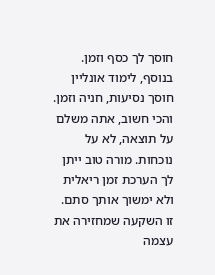חוסך לך כסף וזמן. בנוסף, לימוד אונליין חוסך נסיעות, חניה וזמן. והכי חשוב, אתה משלם על תוצאה, לא על נוכחות. מורה טוב ייתן לך הערכת זמן ריאלית ולא ימשוך אותך סתם. זו השקעה שמחזירה את עצמה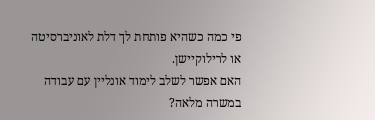פי כמה כשהיא פותחת לך דלת לאוניברסיטה או לרילוקיישן.
האם אפשר לשלב לימוד אונליין עם עבודה במשרה מלאה?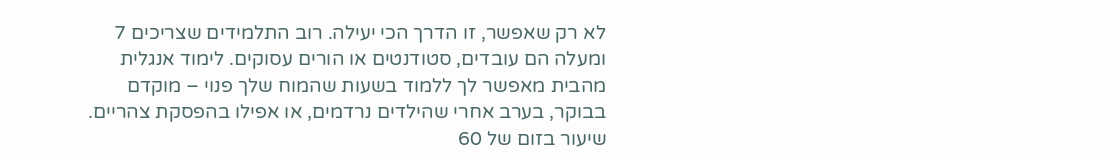לא רק שאפשר, זו הדרך הכי יעילה. רוב התלמידים שצריכים 7 ומעלה הם עובדים, סטודנטים או הורים עסוקים. לימוד אנגלית מהבית מאפשר לך ללמוד בשעות שהמוח שלך פנוי – מוקדם בבוקר, בערב אחרי שהילדים נרדמים, או אפילו בהפסקת צהריים. שיעור בזום של 60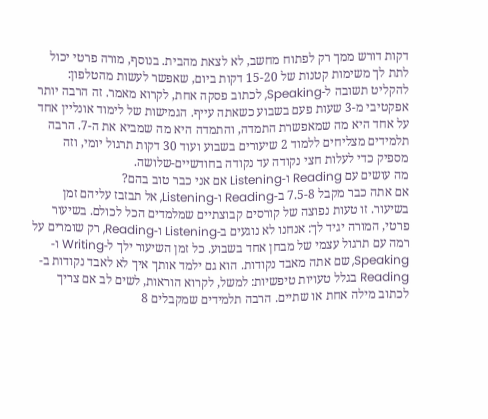דקות דורש ממך רק לפתוח מחשב, לא לצאת מהבית. בנוסף, מורה פרטי יכול לתת לך משימות קטנות של 15-20 דקות ביום, שאפשר לעשות מהטלפון: להקליט תשובה ל-Speaking, לכתוב פסקה אחת, לקרוא מאמר. זה הרבה יותר אפקטיבי מ-3 שעות פעם בשבוע כשאתה עייף. הגמישות של לימוד אונליין אחד על אחד היא מה שמאפשרת התמדה, והתמדה היא מה שמביא את ה-7. הרבה תלמידים מצליחים ללמוד 2 שיעורים בשבוע ועוד 30 דקות תרגול יומי, וזה מספיק כדי לעלות חצי נקודה עד נקודה בחודשיים-שלושה.
מה עושים עם Reading ו-Listening אם אני כבר טוב בהם?
אם אתה כבר מקבל 7.5-8 ב-Reading ו-Listening, אל תבזבז עליהם זמן בשיעור. זו טעות נפוצה של קורסים קבוצתיים שמלמדים הכל לכולם. בשיעור פרטי, המורה יגיד לך: אנחנו לא נוגעים ב-Listening ו-Reading, רק שומרים על רמה עם תרגול עצמי של מבחן אחד בשבוע. כל זמן השיעור ילך ל-Writing ו-Speaking, שם אתה מאבד נקודות. הוא גם ילמד אותך איך לא לאבד נקודות ב-Reading בגלל טעויות טיפשיות: למשל, לקרוא הוראות, לשים לב אם צריך לכתוב מילה אחת או שתיים. הרבה תלמידים שמקבלים 8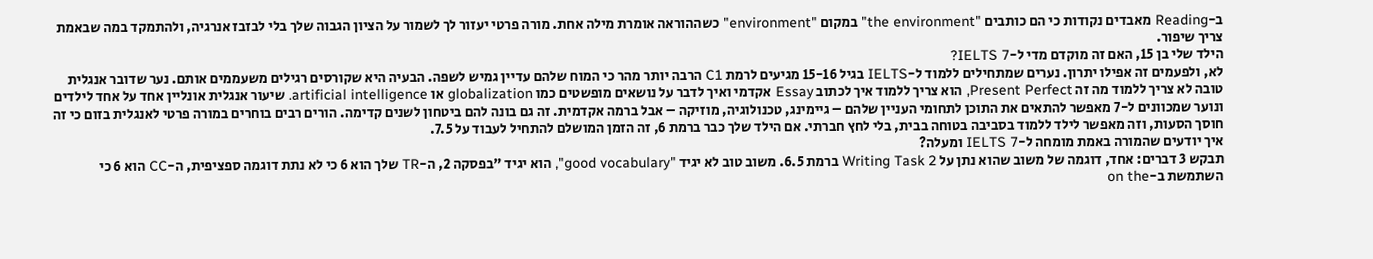ב-Reading מאבדים נקודות כי הם כותבים "the environment" במקום "environment" כשההוראה אומרת מילה אחת. מורה פרטי יעזור לך לשמור על הציון הגבוה שלך בלי לבזבז אנרגיה, ולהתמקד במה שבאמת צריך שיפור.
הילד שלי בן 15, האם זה מוקדם מדי ל-IELTS 7?
לא, ולפעמים זה אפילו יתרון. נערים שמתחילים ללמוד ל-IELTS בגיל 15-16 מגיעים לרמת C1 הרבה יותר מהר כי המוח שלהם עדיין גמיש לשפה. הבעיה היא שקורסים רגילים משעממים אותם. נער שדובר אנגלית טובה לא צריך ללמוד מה זה Present Perfect, הוא צריך ללמוד איך לכתוב Essay אקדמי ואיך לדבר על נושאים מופשטים כמו globalization או artificial intelligence. שיעור אנגלית אונליין אחד על אחד לילדים ונוער שמכוונים ל-7 מאפשר להתאים את התוכן לתחומי העניין שלהם – גיימינג, טכנולוגיה, מוזיקה – אבל ברמה אקדמית. זה גם בונה להם ביטחון לשנים קדימה. הורים רבים בוחרים במורה פרטי לאנגלית בזום כי זה חוסך הסעות, וזה מאפשר לילד ללמוד בסביבה בטוחה בבית, בלי לחץ חברתי. אם הילד שלך כבר ברמת 6, זה הזמן המושלם להתחיל לעבוד על 7.5.
איך יודעים שהמורה באמת מומחה ל-IELTS 7 ומעלה?
תבקש 3 דברים: אחד, דוגמה של משוב שהוא נתן על Writing Task 2 ברמת 6.5. משוב טוב לא יגיד "good vocabulary", הוא יגיד "בפסקה 2, ה-TR שלך הוא 6 כי לא נתת דוגמה ספציפית, ה-CC הוא 6 כי השתמשת ב-on the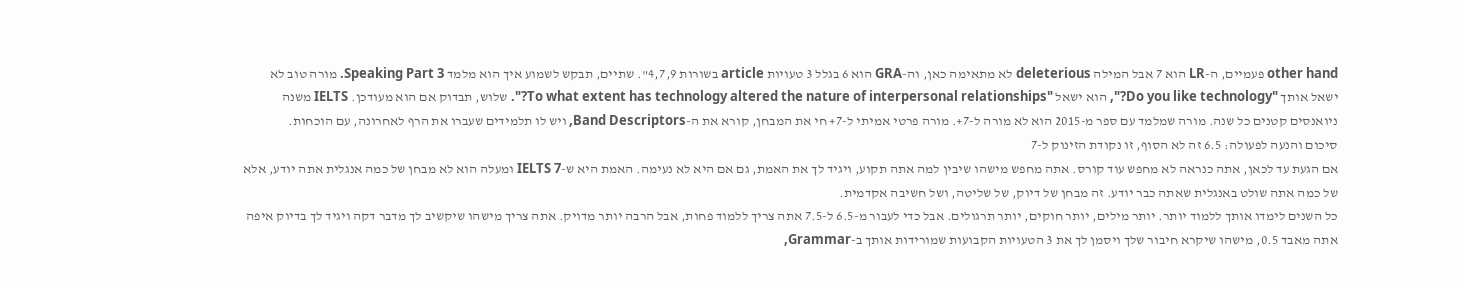other hand פעמיים, ה-LR הוא 7 אבל המילה deleterious לא מתאימה כאן, וה-GRA הוא 6 בגלל 3 טעויות article בשורות 4,7,9". שתיים, תבקש לשמוע איך הוא מלמד Speaking Part 3. מורה טוב לא ישאל אותך "Do you like technology?", הוא ישאל "To what extent has technology altered the nature of interpersonal relationships?". שלוש, תבדוק אם הוא מעודכן. IELTS משנה ניואנסים קטנים כל שנה. מורה שמלמד עם ספר מ-2015 הוא לא מורה ל-7+. מורה פרטי אמיתי ל-7+ חי את המבחן, קורא את ה-Band Descriptors, ויש לו תלמידים שעברו את הרף לאחרונה, עם הוכחות.
סיכום והנעה לפעולה: 6.5 זה לא הסוף, זו נקודת הזינוק ל-7
אם הגעת עד לכאן, אתה כנראה לא מחפש עוד קורס. אתה מחפש מישהו שיבין למה אתה תקוע, ויגיד לך את האמת, גם אם היא לא נעימה. האמת היא ש-IELTS 7 ומעלה הוא לא מבחן של כמה אנגלית אתה יודע, אלא של כמה אתה שולט באנגלית שאתה כבר יודע. זה מבחן של דיוק, של שליטה, ושל חשיבה אקדמית.
כל השנים לימדו אותך ללמוד יותר. יותר מילים, יותר חוקים, יותר תרגולים. אבל כדי לעבור מ-6.5 ל-7.5 אתה צריך ללמוד פחות, אבל הרבה יותר מדויק. אתה צריך מישהו שיקשיב לך מדבר דקה ויגיד לך בדיוק איפה אתה מאבד 0.5, מישהו שיקרא חיבור שלך ויסמן לך את 3 הטעויות הקבועות שמורידות אותך ב-Grammar,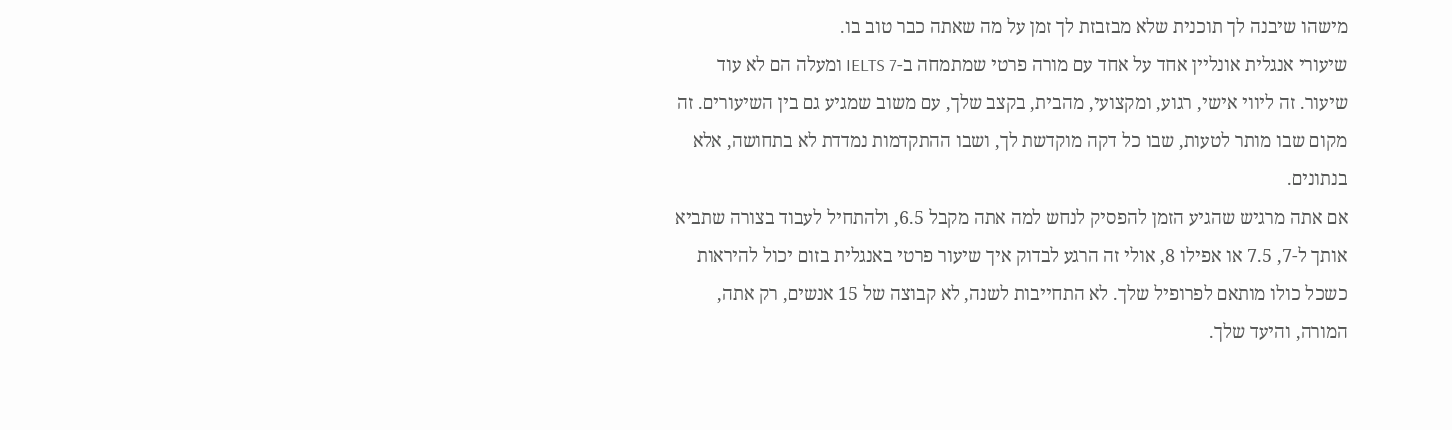מישהו שיבנה לך תוכנית שלא מבזבזת לך זמן על מה שאתה כבר טוב בו.
שיעורי אנגלית אונליין אחד על אחד עם מורה פרטי שמתמחה ב-IELTS 7 ומעלה הם לא עוד שיעור. זה ליווי אישי, רגוע, ומקצועי, מהבית, בקצב שלך, עם משוב שמגיע גם בין השיעורים. זה מקום שבו מותר לטעות, שבו כל דקה מוקדשת לך, ושבו ההתקדמות נמדדת לא בתחושה, אלא בנתונים.
אם אתה מרגיש שהגיע הזמן להפסיק לנחש למה אתה מקבל 6.5, ולהתחיל לעבוד בצורה שתביא אותך ל-7, 7.5 או אפילו 8, אולי זה הרגע לבדוק איך שיעור פרטי באנגלית בזום יכול להיראות כשכל כולו מותאם לפרופיל שלך. לא התחייבות לשנה, לא קבוצה של 15 אנשים, רק אתה, המורה, והיעד שלך.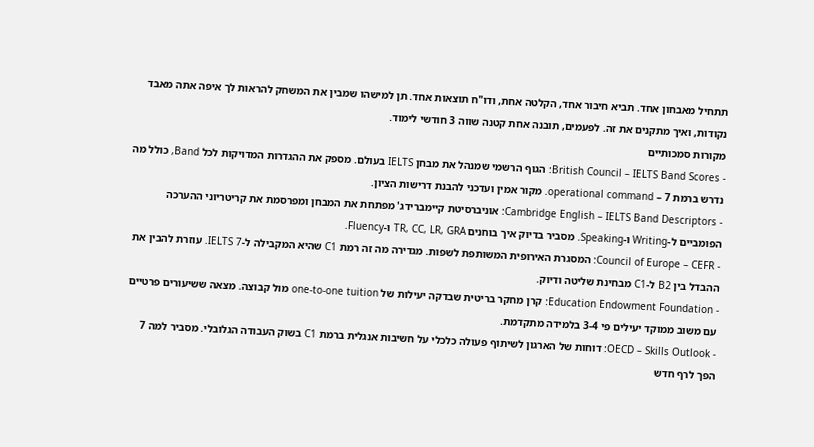תתחיל מאבחון אחד. תביא חיבור אחד, הקלטה אחת, ודו"ח תוצאות אחד. תן למישהו שמבין את המשחק להראות לך איפה אתה מאבד נקודות, ואיך מתקנים את זה. לפעמים, תובנה אחת קטנה שווה 3 חודשי לימוד.
מקורות סמכותיים
- British Council – IELTS Band Scores: הגוף הרשמי שמנהל את מבחן IELTS בעולם. מספק את ההגדרות המדויקות לכל Band, כולל מה נדרש ברמת 7 – operational command. מקור אמין ועדכני להבנת דרישות הציון.
- Cambridge English – IELTS Band Descriptors: אוניברסיטת קיימברידג' מפתחת את המבחן ומפרסמת את קריטריוני ההערכה הפומביים ל-Writing ו-Speaking. מסביר בדיוק איך בוחנים TR, CC, LR, GRA ו-Fluency.
- Council of Europe – CEFR: המסגרת האירופית המשותפת לשפות. מגדירה מה זה רמת C1 שהיא המקבילה ל-IELTS 7. עוזרת להבין את ההבדל בין B2 ל-C1 מבחינת שליטה ודיוק.
- Education Endowment Foundation: קרן מחקר בריטית שבדקה יעילות של one-to-one tuition מול קבוצה. מצאה ששיעורים פרטיים עם משוב ממוקד יעילים פי 3-4 בלמידה מתקדמת.
- OECD – Skills Outlook: דוחות של הארגון לשיתוף פעולה כלכלי על חשיבות אנגלית ברמת C1 בשוק העבודה הגלובלי. מסביר למה 7 הפך לרף חדש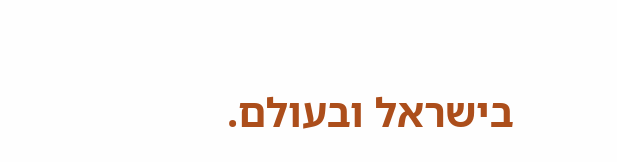בישראל ובעולם.